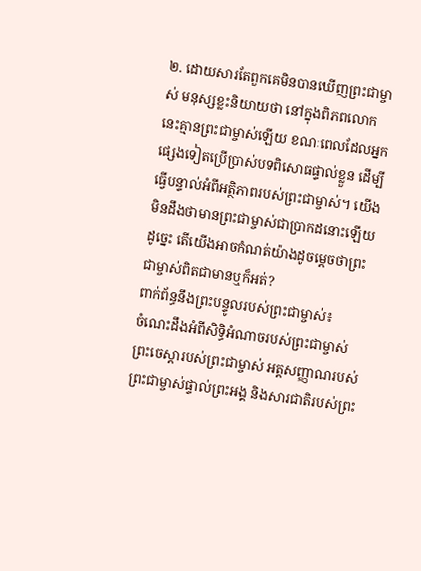២. ដោយសារតែពួកគេមិនបានឃើញព្រះជាម្ចាស់ មនុស្សខ្លះនិយាយថា នៅក្នុងពិភពលោកនេះគ្មានព្រះជាម្ចាស់ឡើយ ខណៈពេលដែលអ្នកផ្សេងទៀតប្រើប្រាស់បទពិសោធផ្ទាល់ខ្លួន ដើម្បីធ្វើបន្ទាល់អំពីអត្ថិភាពរបស់ព្រះជាម្ចាស់។ យើងមិនដឹងថាមានព្រះជាម្ចាស់ជាប្រាកដនោះឡើយ ដូច្នេះ តើយើងអាចកំណត់យ៉ាងដូចម្ដេចថាព្រះជាម្ចាស់ពិតជាមានឬក៏អត់?
ពាក់ព័ន្ធនឹងព្រះបន្ទូលរបស់ព្រះជាម្ចាស់៖
ចំណេះដឹងអំពីសិទ្ធិអំណាចរបស់ព្រះជាម្ចាស់ ព្រះចេស្ដារបស់ព្រះជាម្ចាស់ អត្តសញ្ញាណរបស់ព្រះជាម្ចាស់ផ្ទាល់ព្រះអង្គ និងសារជាតិរបស់ព្រះ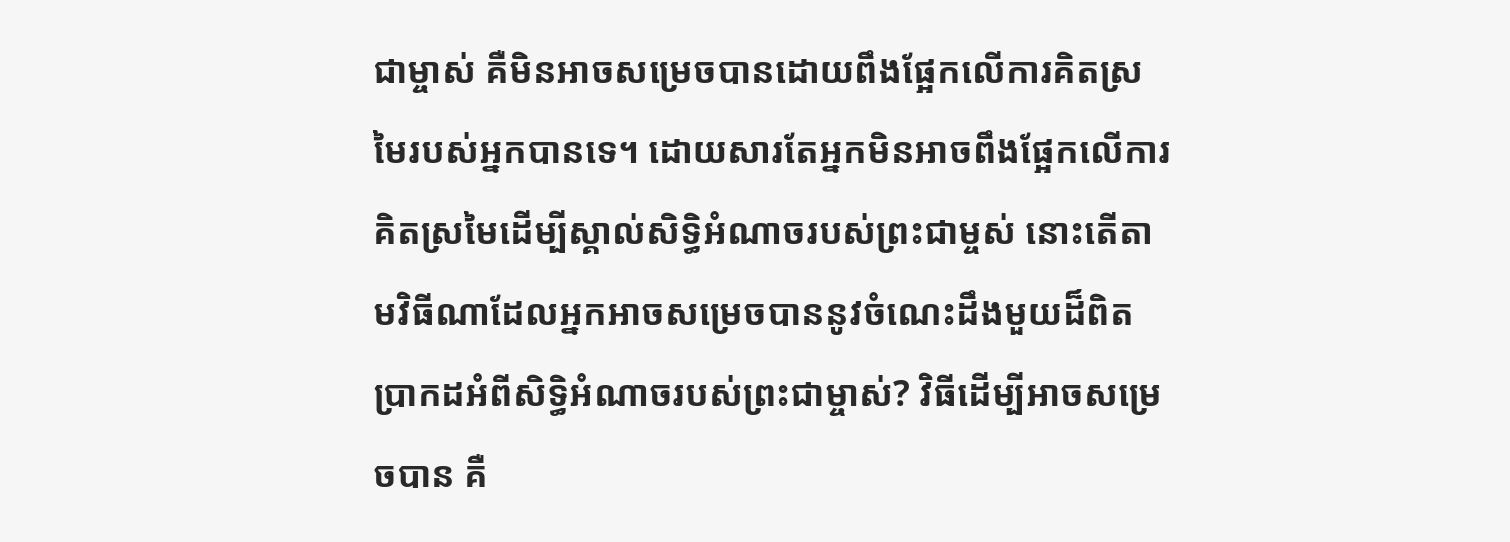ជាម្ចាស់ គឺមិនអាចសម្រេចបានដោយពឹងផ្អែកលើការគិតស្រមៃរបស់អ្នកបានទេ។ ដោយសារតែអ្នកមិនអាចពឹងផ្អែកលើការគិតស្រមៃដើម្បីស្គាល់សិទ្ធិអំណាចរបស់ព្រះជាម្ចស់ នោះតើតាមវិធីណាដែលអ្នកអាចសម្រេចបាននូវចំណេះដឹងមួយដ៏ពិតប្រាកដអំពីសិទ្ធិអំណាចរបស់ព្រះជាម្ចាស់? វិធីដើម្បីអាចសម្រេចបាន គឺ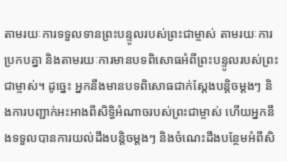តាមរយៈការទទួលទានព្រះបន្ទូលរបស់ព្រះជាម្ចាស់ តាមរយៈការប្រកបគ្នា និងតាមរយៈការមានបទពិសោធអំពីព្រះបន្ទូលរបស់ព្រះជាម្ចាស់។ ដូច្នេះ អ្នកនឹងមានបទពិសោធជាក់ស្តែងបន្តិចម្តងៗ និងការបញ្ជាក់អះអាងពីសិទ្ធិអំណាចរបស់ព្រះជាម្ចាស់ ហើយអ្នកនឹងទទួលបានការយល់ដឹងបន្តិចម្តងៗ និងចំណេះដឹងបន្ថែមអំពីសិ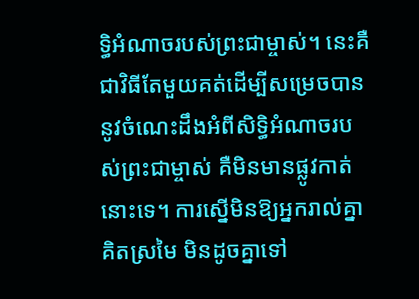ទ្ធិអំណាចរបស់ព្រះជាម្ចាស់។ នេះគឺជាវិធីតែមួយគត់ដើម្បីសម្រេចបាននូវចំណេះដឹងអំពីសិទ្ធិអំណាចរបស់ព្រះជាម្ចាស់ គឺមិនមានផ្លូវកាត់នោះទេ។ ការស្នើមិនឱ្យអ្នករាល់គ្នាគិតស្រមៃ មិនដូចគ្នាទៅ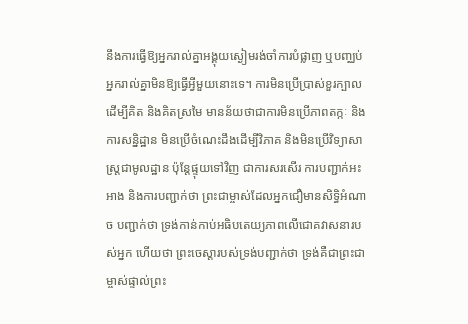នឹងការធ្វើឱ្យអ្នករាល់គ្នាអង្គុយស្ងៀមរង់ចាំការបំផ្លាញ ឬបញ្ឈប់អ្នករាល់គ្នាមិនឱ្យធ្វើអ្វីមួយនោះទេ។ ការមិនប្រើប្រាស់ខួរក្បាលដើម្បីគិត និងគិតស្រមៃ មានន័យថាជាការមិនប្រើភាពតក្កៈ និងការសន្និដ្ឋាន មិនប្រើចំណេះដឹងដើម្បីវិភាគ និងមិនប្រើវិទ្យាសាស្ត្រជាមូលដ្ឋាន ប៉ុន្តែផ្ទុយទៅវិញ ជាការសរសើរ ការបញ្ជាក់អះអាង និងការបញ្ជាក់ថា ព្រះជាម្ចាស់ដែលអ្នកជឿមានសិទ្ធិអំណាច បញ្ជាក់ថា ទ្រង់កាន់កាប់អធិបតេយ្យភាពលើជោគវាសនារបស់អ្នក ហើយថា ព្រះចេស្ដារបស់ទ្រង់បញ្ជាក់ថា ទ្រង់គឺជាព្រះជាម្ចាស់ផ្ទាល់ព្រះ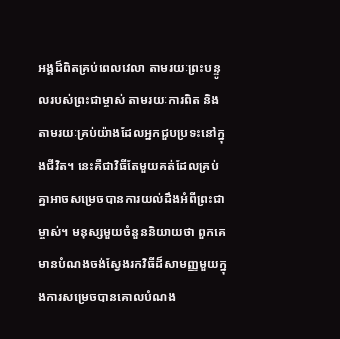អង្គដ៏ពិតគ្រប់ពេលវេលា តាមរយៈព្រះបន្ទូលរបស់ព្រះជាម្ចាស់ តាមរយៈការពិត និងតាមរយៈគ្រប់យ៉ាងដែលអ្នកជួបប្រទះនៅក្នុងជីវិត។ នេះគឺជាវិធីតែមួយគត់ដែលគ្រប់គ្នាអាចសម្រេចបានការយល់ដឹងអំពីព្រះជាម្ចាស់។ មនុស្សមួយចំនួននិយាយថា ពួកគេមានបំណងចង់ស្វែងរកវិធីដ៏សាមញ្ញមួយក្នុងការសម្រេចបានគោលបំណង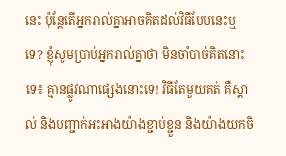នេះ ប៉ុន្តែតើអ្នករាល់គ្នាអាចគិតដល់វិធីបែបនេះឬទេ? ខ្ញុំសូមប្រាប់អ្នករាល់គ្នាថា មិនចាំបាច់គិតនោះទេ៖ គ្មានផ្លូវណាផ្សេងនោះទេ! វិធីតែមួយគត់ គឺស្គាល់ និងបញ្ជាក់អះអាងយ៉ាងខ្ជាប់ខ្ជួន និងយ៉ាងយកចិ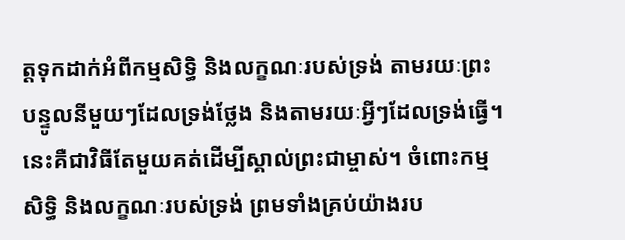ត្តទុកដាក់អំពីកម្មសិទ្ធិ និងលក្ខណៈរបស់ទ្រង់ តាមរយៈព្រះបន្ទូលនីមួយៗដែលទ្រង់ថ្លែង និងតាមរយៈអ្វីៗដែលទ្រង់ធ្វើ។ នេះគឺជាវិធីតែមួយគត់ដើម្បីស្គាល់ព្រះជាម្ចាស់។ ចំពោះកម្មសិទ្ធិ និងលក្ខណៈរបស់ទ្រង់ ព្រមទាំងគ្រប់យ៉ាងរប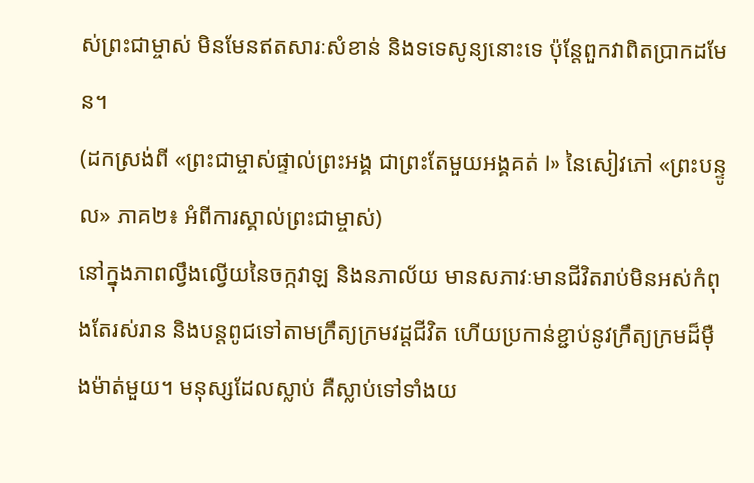ស់ព្រះជាម្ចាស់ មិនមែនឥតសារៈសំខាន់ និងទទេសូន្យនោះទេ ប៉ុន្តែពួកវាពិតប្រាកដមែន។
(ដកស្រង់ពី «ព្រះជាម្ចាស់ផ្ទាល់ព្រះអង្គ ជាព្រះតែមួយអង្គគត់ I» នៃសៀវភៅ «ព្រះបន្ទូល» ភាគ២៖ អំពីការស្គាល់ព្រះជាម្ចាស់)
នៅក្នុងភាពល្វឹងល្វើយនៃចក្កវាឡ និងនភាល័យ មានសភាវៈមានជីវិតរាប់មិនអស់កំពុងតែរស់រាន និងបន្តពូជទៅតាមក្រឹត្យក្រមវដ្ដជីវិត ហើយប្រកាន់ខ្ជាប់នូវក្រឹត្យក្រមដ៏ម៉ឺងម៉ាត់មួយ។ មនុស្សដែលស្លាប់ គឺស្លាប់ទៅទាំងយ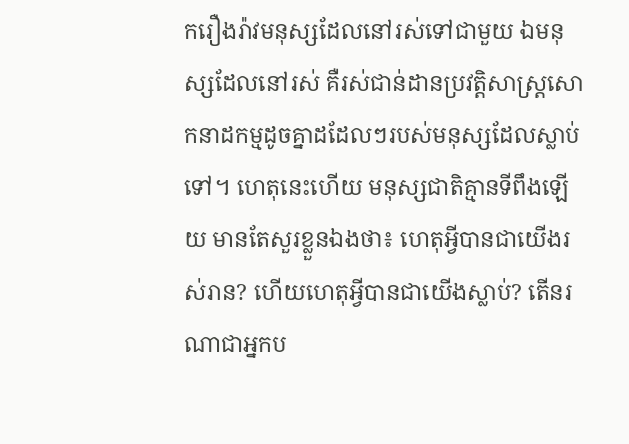ករឿងរ៉ាវមនុស្សដែលនៅរស់ទៅជាមួយ ឯមនុស្សដែលនៅរស់ គឺរស់ជាន់ដានប្រវត្តិសាស្ត្រសោកនាដកម្មដូចគ្នាដដែលៗរបស់មនុស្សដែលស្លាប់ទៅ។ ហេតុនេះហើយ មនុស្សជាតិគ្មានទីពឹងឡើយ មានតែសួរខ្លួនឯងថា៖ ហេតុអ្វីបានជាយើងរស់រាន? ហើយហេតុអ្វីបានជាយើងស្លាប់? តើនរណាជាអ្នកប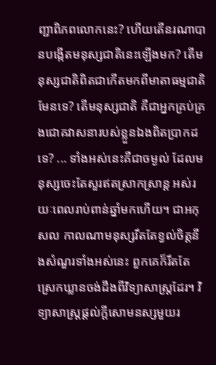ញ្ជាពិភពលោកនេះ? ហើយតើនរណាបានបង្កើតមនុស្សជាតិនេះឡើងមក? តើមនុស្សជាតិពិតជាកើតមកពីមាតាធម្មជាតិមែនទេ? តើមនុស្សជាតិ គឺជាអ្នកគ្រប់គ្រងជោគវាសនារបស់ខ្លួនឯងពិតប្រាកដទេ? ... ទាំងអស់នេះគឺជាចម្ងល់ ដែលមនុស្សចេះតែសួរឥតស្រាកស្រាន្ត អស់រយៈពេលរាប់ពាន់ឆ្នាំមកហើយ។ ជាអកុសល កាលណាមនុស្សរឹតតែខ្វល់ចិត្តនឹងសំណួរទាំងអស់នេះ ពួកគេក៏រឹតតែស្រេកឃ្លានចង់ដឹងពីវិទ្យាសាស្ត្រដែរ។ វិទ្យាសាស្រ្តផ្ដល់ក្ដីសោមនស្សមួយរ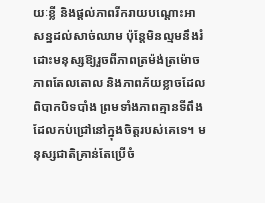យៈខ្លី និងផ្ដល់ភាពរីករាយបណ្ដោះអាសន្នដល់សាច់ឈាម ប៉ុន្តែមិនល្មមនឹងរំដោះមនុស្សឱ្យរួចពីភាពត្រម៉ង់ត្រម៉ោច ភាពតែលតោល និងភាពភ័យខ្លាចដែលពិបាកបិទបាំង ព្រមទាំងភាពគ្មានទីពឹងដែលកប់ជ្រៅនៅក្នុងចិត្តរបស់គេទេ។ មនុស្សជាតិគ្រាន់តែប្រើចំ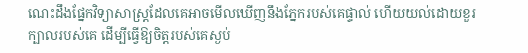ណេះដឹងផ្នែកវិទ្យាសាស្រ្តដែលគេអាចមើលឃើញនឹងភ្នែករបស់គេផ្ទាល់ ហើយយល់ដោយខួរក្បាលរបស់គេ ដើម្បីធ្វើឱ្យចិត្តរបស់គេស្ងប់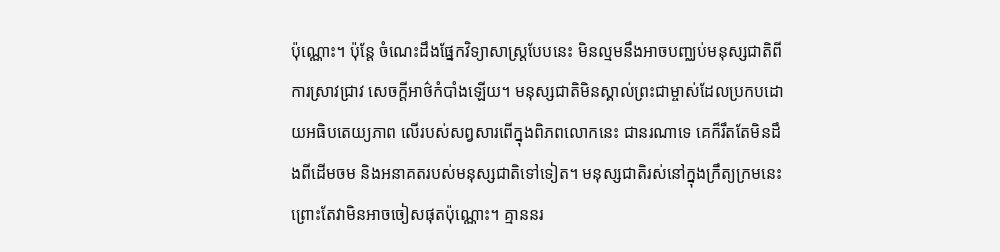ប៉ុណ្ណោះ។ ប៉ុន្តែ ចំណេះដឹងផ្នែកវិទ្យាសាស្រ្តបែបនេះ មិនល្មមនឹងអាចបញ្ឈប់មនុស្សជាតិពីការស្រាវជ្រាវ សេចក្ដីអាថ៌កំបាំងឡើយ។ មនុស្សជាតិមិនស្គាល់ព្រះជាម្ចាស់ដែលប្រកបដោយអធិបតេយ្យភាព លើរបស់សព្វសារពើក្នុងពិភពលោកនេះ ជានរណាទេ គេក៏រឹតតែមិនដឹងពីដើមចម និងអនាគតរបស់មនុស្សជាតិទៅទៀត។ មនុស្សជាតិរស់នៅក្នុងក្រឹត្យក្រមនេះ ព្រោះតែវាមិនអាចចៀសផុតប៉ុណ្ណោះ។ គ្មាននរ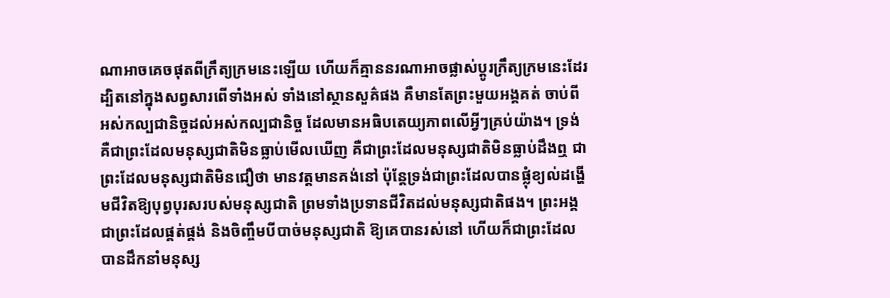ណាអាចគេចផុតពីក្រឹត្យក្រមនេះឡើយ ហើយក៏គ្មាននរណាអាចផ្លាស់ប្ដូរក្រឹត្យក្រមនេះដែរ ដ្បិតនៅក្នុងសព្វសារពើទាំងអស់ ទាំងនៅស្ថានសួគ៌ផង គឺមានតែព្រះមួយអង្គគត់ ចាប់ពីអស់កល្បជានិច្ចដល់អស់កល្បជានិច្ច ដែលមានអធិបតេយ្យភាពលើអ្វីៗគ្រប់យ៉ាង។ ទ្រង់គឺជាព្រះដែលមនុស្សជាតិមិនធ្លាប់មើលឃើញ គឺជាព្រះដែលមនុស្សជាតិមិនធ្លាប់ដឹងឮ ជាព្រះដែលមនុស្សជាតិមិនជឿថា មានវត្តមានគង់នៅ ប៉ុន្តែទ្រង់ជាព្រះដែលបានផ្លុំខ្យល់ដង្ហើមជីវិតឱ្យបុព្វបុរសរបស់មនុស្សជាតិ ព្រមទាំងប្រទានជីវិតដល់មនុស្សជាតិផង។ ព្រះអង្គជាព្រះដែលផ្គត់ផ្គង់ និងចិញ្ចឹមបីបាច់មនុស្សជាតិ ឱ្យគេបានរស់នៅ ហើយក៏ជាព្រះដែលបានដឹកនាំមនុស្ស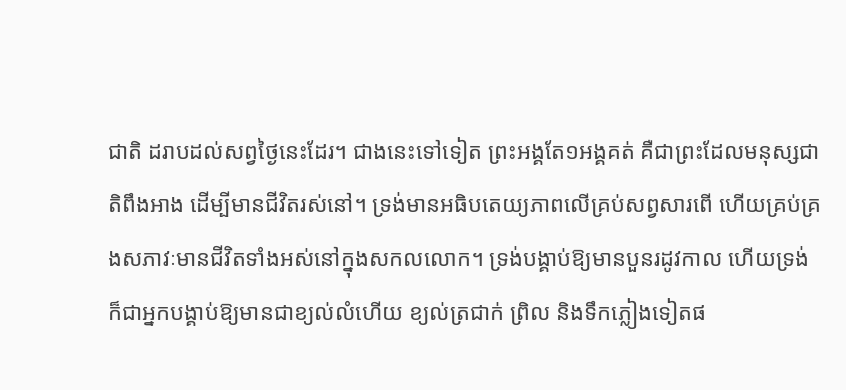ជាតិ ដរាបដល់សព្វថ្ងៃនេះដែរ។ ជាងនេះទៅទៀត ព្រះអង្គតែ១អង្គគត់ គឺជាព្រះដែលមនុស្សជាតិពឹងអាង ដើម្បីមានជីវិតរស់នៅ។ ទ្រង់មានអធិបតេយ្យភាពលើគ្រប់សព្វសារពើ ហើយគ្រប់គ្រងសភាវៈមានជីវិតទាំងអស់នៅក្នុងសកលលោក។ ទ្រង់បង្គាប់ឱ្យមានបួនរដូវកាល ហើយទ្រង់ក៏ជាអ្នកបង្គាប់ឱ្យមានជាខ្យល់លំហើយ ខ្យល់ត្រជាក់ ព្រិល និងទឹកភ្លៀងទៀតផ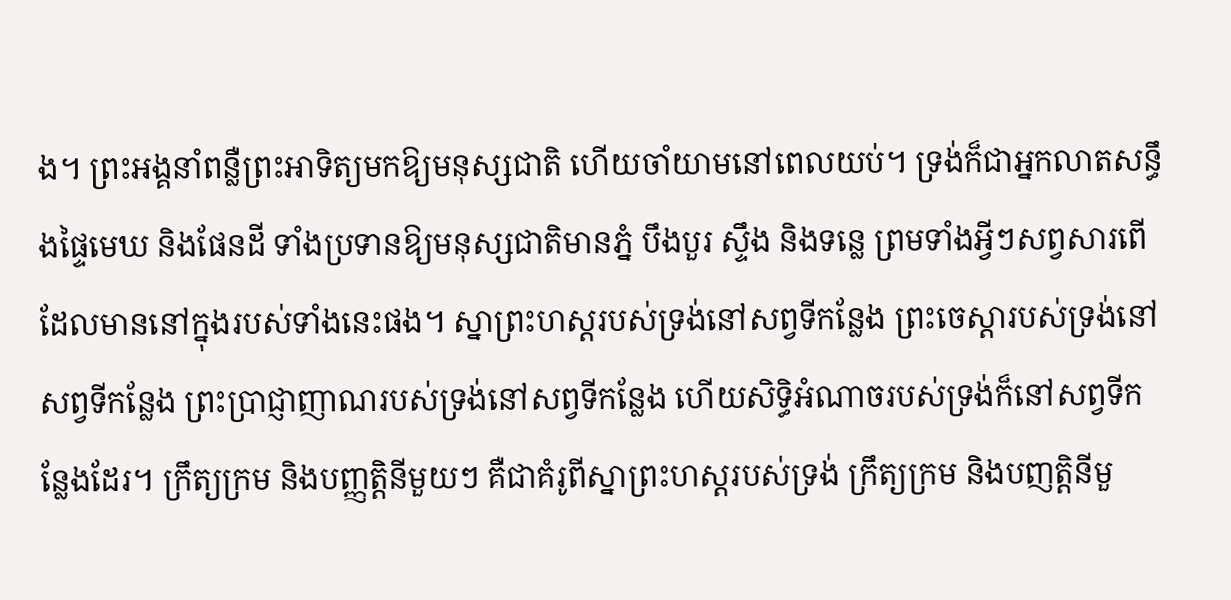ង។ ព្រះអង្គនាំពន្លឺព្រះអាទិត្យមកឱ្យមនុស្សជាតិ ហើយចាំយាមនៅពេលយប់។ ទ្រង់ក៏ជាអ្នកលាតសន្ធឹងផ្ទៃមេឃ និងផែនដី ទាំងប្រទានឱ្យមនុស្សជាតិមានភ្នំ បឹងបួរ ស្ទឹង និងទន្លេ ព្រមទាំងអ្វីៗសព្វសារពើដែលមាននៅក្នុងរបស់ទាំងនេះផង។ ស្នាព្រះហស្តរបស់ទ្រង់នៅសព្វទីកន្លែង ព្រះចេស្ដារបស់ទ្រង់នៅសព្វទីកន្លែង ព្រះប្រាជ្ញាញាណរបស់ទ្រង់នៅសព្វទីកន្លែង ហើយសិទ្ធិអំណាចរបស់ទ្រង់ក៏នៅសព្វទីកន្លែងដែរ។ ក្រឹត្យក្រម និងបញ្ញត្តិនីមួយៗ គឺជាគំរូពីស្នាព្រះហស្តរបស់ទ្រង់ ក្រឹត្យក្រម និងបញត្តិនីមួ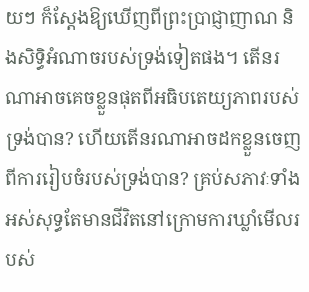យៗ ក៏ស្ដែងឱ្យឃើញពីព្រះប្រាជ្ញាញាណ និងសិទ្ធិអំណាចរបស់ទ្រង់ទៀតផង។ តើនរណាអាចគេចខ្លួនផុតពីអធិបតេយ្យភាពរបស់ទ្រង់បាន? ហើយតើនរណាអាចដកខ្លួនចេញពីការរៀបចំរបស់ទ្រង់បាន? គ្រប់សភាវៈទាំងអស់សុទ្ធតែមានជីវិតនៅក្រោមការឃ្លាំមើលរបស់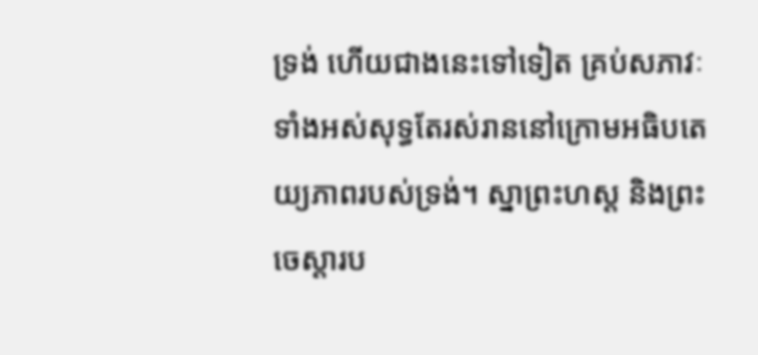ទ្រង់ ហើយជាងនេះទៅទៀត គ្រប់សភាវៈទាំងអស់សុទ្ធតែរស់រាននៅក្រោមអធិបតេយ្យភាពរបស់ទ្រង់។ ស្នាព្រះហស្ត និងព្រះចេស្ដារប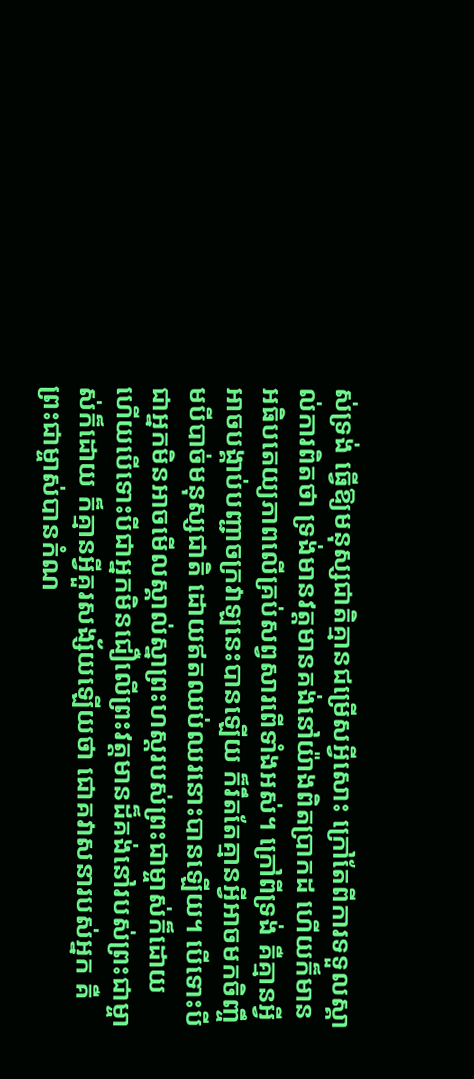ស់ទ្រង់ ធ្វើឱ្យមនុស្សជាតិគ្មានជម្រើសអ្វីសោះ ក្រៅតែពីការទទួលស្គាល់ការពិតថា ទ្រង់មានវត្តមានគង់នៅយ៉ាងពិតប្រាកដ ហើយក៏មានអធិបតេយ្យភាពលើគ្រប់សព្វសារពើទាំងអស់។ ក្រៅពីទ្រង់ គឺគ្មានអ្វីអាចបង្គាប់បញ្ជាចក្រវាឡនេះបានឡើយ ក៏រឹតតែគ្មានអ្វីអាចមកចិញ្ចឹមបីបាច់មនុស្សជាតិ ដោយឥតឈប់ឈរនោះបានឡើយ។ បើទោះបីជាអ្នកមិនអាចមើលស្គាល់ស្នាព្រះហស្តរបស់ព្រះជាម្ចាស់ក៏ដោយ ហើយបើទោះបីជាអ្នកមិនជឿលើព្រះវត្តមានដ៏គង់នៅរបស់ព្រះជាម្ចាស់ក៏ដោយ ក៏គ្មានអ្វីគួរសង្ស័យឡើយថា ជោគវាសនារបស់អ្នក គឺព្រះជាម្ចាស់បានកំណ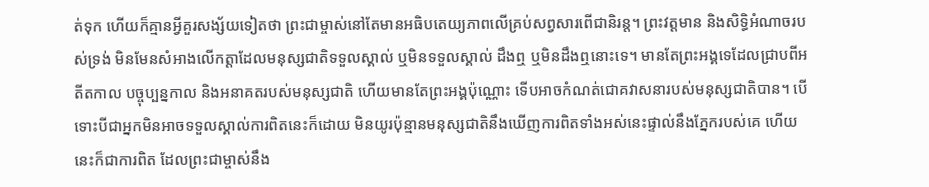ត់ទុក ហើយក៏គ្មានអ្វីគួរសង្ស័យទៀតថា ព្រះជាម្ចាស់នៅតែមានអធិបតេយ្យភាពលើគ្រប់សព្វសារពើជានិរន្ត។ ព្រះវត្តមាន និងសិទ្ធិអំណាចរបស់ទ្រង់ មិនមែនសំអាងលើកត្តាដែលមនុស្សជាតិទទួលស្គាល់ ឬមិនទទួលស្គាល់ ដឹងឮ ឬមិនដឹងឮនោះទេ។ មានតែព្រះអង្គទេដែលជ្រាបពីអតីតកាល បច្ចុប្បន្នកាល និងអនាគតរបស់មនុស្សជាតិ ហើយមានតែព្រះអង្គប៉ុណ្ណោះ ទើបអាចកំណត់ជោគវាសនារបស់មនុស្សជាតិបាន។ បើទោះបីជាអ្នកមិនអាចទទួលស្គាល់ការពិតនេះក៏ដោយ មិនយូរប៉ុន្មានមនុស្សជាតិនឹងឃើញការពិតទាំងអស់នេះផ្ទាល់នឹងភ្នែករបស់គេ ហើយនេះក៏ជាការពិត ដែលព្រះជាម្ចាស់នឹង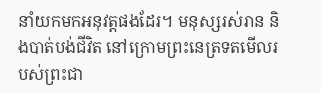នាំយកមកអនុវត្តផងដែរ។ មនុស្សរស់រាន និងបាត់បង់ជីវិត នៅក្រោមព្រះនេត្រទតមើលរបស់ព្រះជា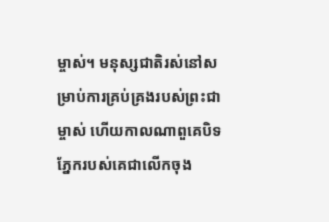ម្ចាស់។ មនុស្សជាតិរស់នៅសម្រាប់ការគ្រប់គ្រងរបស់ព្រះជាម្ចាស់ ហើយកាលណាពួគេបិទភ្នែករបស់គេជាលើកចុង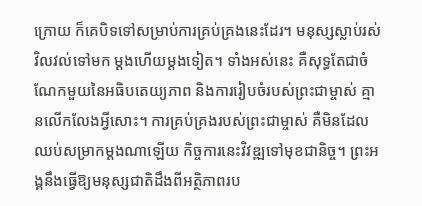ក្រោយ ក៏គេបិទទៅសម្រាប់ការគ្រប់គ្រងនេះដែរ។ មនុស្សស្លាប់រស់ វិលវល់ទៅមក ម្ដងហើយម្ដងទៀត។ ទាំងអស់នេះ គឺសុទ្ធតែជាចំណែកមួយនៃអធិបតេយ្យភាព និងការរៀបចំរបស់ព្រះជាម្ចាស់ គ្មានលើកលែងអ្វីសោះ។ ការគ្រប់គ្រងរបស់ព្រះជាម្ចាស់ គឺមិនដែលឈប់សម្រាកម្ដងណាឡើយ កិច្ចការនេះវិវឌ្ឍទៅមុខជានិច្ច។ ព្រះអង្គនឹងធ្វើឱ្យមនុស្សជាតិដឹងពីអត្ថិភាពរប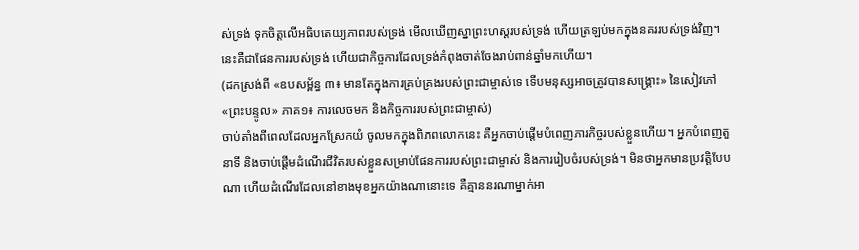ស់ទ្រង់ ទុកចិត្តលើអធិបតេយ្យភាពរបស់ទ្រង់ មើលឃើញស្នាព្រះហស្តរបស់ទ្រង់ ហើយត្រឡប់មកក្នុងនគររបស់ទ្រង់វិញ។ នេះគឺជាផែនការរបស់ទ្រង់ ហើយជាកិច្ចការដែលទ្រង់កំពុងចាត់ចែងរាប់ពាន់ឆ្នាំមកហើយ។
(ដកស្រង់ពី «ឧបសម្ព័ន្ធ ៣៖ មានតែក្នុងការគ្រប់គ្រងរបស់ព្រះជាម្ចាស់ទេ ទើបមនុស្សអាចត្រូវបានសង្គ្រោះ» នៃសៀវភៅ «ព្រះបន្ទូល» ភាគ១៖ ការលេចមក និងកិច្ចការរបស់ព្រះជាម្ចាស់)
ចាប់តាំងពីពេលដែលអ្នកស្រែកយំ ចូលមកក្នុងពិភពលោកនេះ គឺអ្នកចាប់ផ្ដើមបំពេញភារកិច្ចរបស់ខ្លួនហើយ។ អ្នកបំពេញតួនាទី និងចាប់ផ្ដើមដំណើរជីវិតរបស់ខ្លួនសម្រាប់ផែនការរបស់ព្រះជាម្ចាស់ និងការរៀបចំរបស់ទ្រង់។ មិនថាអ្នកមានប្រវត្តិបែបណា ហើយដំណើរដែលនៅខាងមុខអ្នកយ៉ាងណានោះទេ គឺគ្មាននរណាម្នាក់អា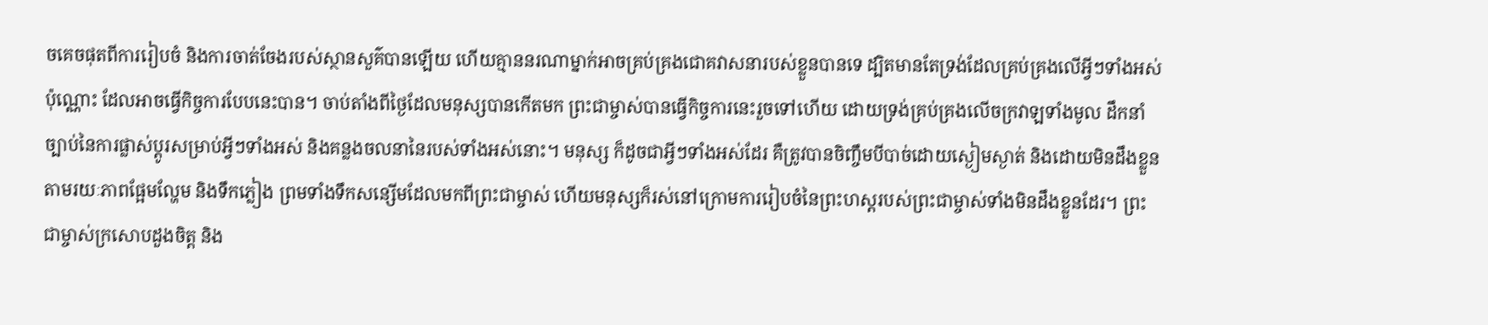ចគេចផុតពីការរៀបចំ និងការចាត់ចែងរបស់ស្ថានសួគ៌បានឡើយ ហើយគ្មាននរណាម្នាក់អាចគ្រប់គ្រងជោគវាសនារបស់ខ្លួនបានទេ ដ្បិតមានតែទ្រង់ដែលគ្រប់គ្រងលើអ្វីៗទាំងអស់ប៉ុណ្ណោះ ដែលអាចធ្វើកិច្ចការបែបនេះបាន។ ចាប់តាំងពីថ្ងៃដែលមនុស្សបានកើតមក ព្រះជាម្ចាស់បានធ្វើកិច្ចការនេះរួចទៅហើយ ដោយទ្រង់គ្រប់គ្រងលើចក្រវាឡទាំងមូល ដឹកនាំច្បាប់នៃការផ្លាស់ប្ដូរសម្រាប់អ្វីៗទាំងអស់ និងគន្លងចលនានៃរបស់ទាំងអស់នោះ។ មនុស្ស ក៏ដូចជាអ្វីៗទាំងអស់ដែរ គឺត្រូវបានចិញ្ចឹមបីបាច់ដោយស្ងៀមស្ងាត់ និងដោយមិនដឹងខ្លួន តាមរយៈភាពផ្អែមល្ហែម និងទឹកភ្លៀង ព្រមទាំងទឹកសន្សើមដែលមកពីព្រះជាម្ចាស់ ហើយមនុស្សក៏រស់នៅក្រោមការរៀបចំនៃព្រះហស្ដរបស់ព្រះជាម្ចាស់ទាំងមិនដឹងខ្លួនដែរ។ ព្រះជាម្ចាស់ក្រសោបដួងចិត្ត និង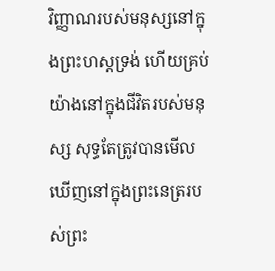វិញ្ញាណរបស់មនុស្សនៅក្នុងព្រះហស្ដទ្រង់ ហើយគ្រប់យ៉ាងនៅក្នុងជីវិតរបស់មនុស្ស សុទ្ធតែត្រូវបានមើលឃើញនៅក្នុងព្រះនេត្ររបស់ព្រះ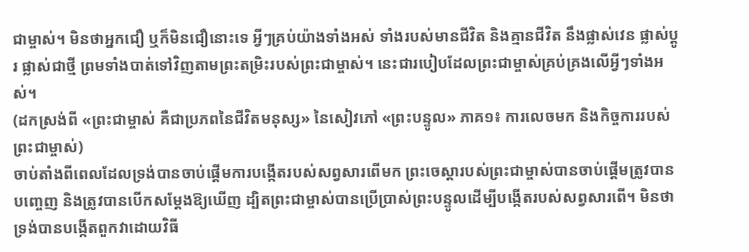ជាម្ចាស់។ មិនថាអ្នកជឿ ឬក៏មិនជឿនោះទេ អ្វីៗគ្រប់យ៉ាងទាំងអស់ ទាំងរបស់មានជីវិត និងគ្មានជីវិត នឹងផ្លាស់វេន ផ្លាស់ប្ដូរ ផ្លាស់ជាថ្មី ព្រមទាំងបាត់ទៅវិញតាមព្រះតម្រិះរបស់ព្រះជាម្ចាស់។ នេះជារបៀបដែលព្រះជាម្ចាស់គ្រប់គ្រងលើអ្វីៗទាំងអស់។
(ដកស្រង់ពី «ព្រះជាម្ចាស់ គឺជាប្រភពនៃជីវិតមនុស្ស» នៃសៀវភៅ «ព្រះបន្ទូល» ភាគ១៖ ការលេចមក និងកិច្ចការរបស់ព្រះជាម្ចាស់)
ចាប់តាំងពីពេលដែលទ្រង់បានចាប់ផ្តើមការបង្កើតរបស់សព្វសារពើមក ព្រះចេស្ដារបស់ព្រះជាម្ចាស់បានចាប់ផ្តើមត្រូវបានបញ្ចេញ និងត្រូវបានបើកសម្ដែងឱ្យឃើញ ដ្បិតព្រះជាម្ចាស់បានប្រើប្រាស់ព្រះបន្ទូលដើម្បីបង្កើតរបស់សព្វសារពើ។ មិនថាទ្រង់បានបង្កើតពួកវាដោយវិធី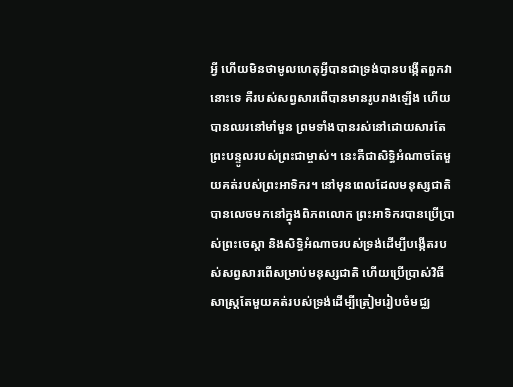អ្វី ហើយមិនថាមូលហេតុអ្វីបានជាទ្រង់បានបង្កើតពួកវានោះទេ គឺរបស់សព្វសារពើបានមានរូបរាងឡើង ហើយបានឈរនៅមាំមួន ព្រមទាំងបានរស់នៅដោយសារតែព្រះបន្ទូលរបស់ព្រះជាម្ចាស់។ នេះគឺជាសិទ្ធិអំណាចតែមួយគត់របស់ព្រះអាទិករ។ នៅមុនពេលដែលមនុស្សជាតិបានលេចមកនៅក្នុងពិភពលោក ព្រះអាទិករបានប្រើប្រាស់ព្រះចេស្ដា និងសិទ្ធិអំណាចរបស់ទ្រង់ដើម្បីបង្កើតរបស់សព្វសារពើសម្រាប់មនុស្សជាតិ ហើយប្រើប្រាស់វិធីសាស្ត្រតែមួយគត់របស់ទ្រង់ដើម្បីត្រៀមរៀបចំមជ្ឈ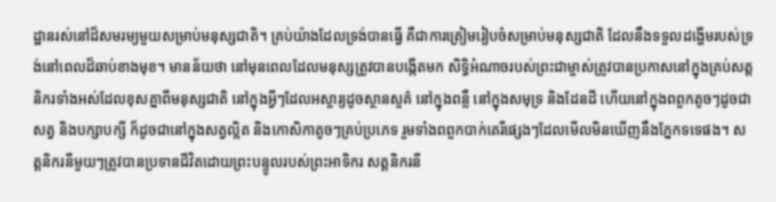ដ្ឋានរស់នៅដ៏សមរម្យមួយសម្រាប់មនុស្សជាតិ។ គ្រប់យ៉ាងដែលទ្រង់បានធ្វើ គឺជាការត្រៀមរៀបចំសម្រាប់មនុស្សជាតិ ដែលនឹងទទួលដង្ហើមរបស់ទ្រង់នៅពេលដ៏ឆាប់ខាងមុខ។ មានន័យថា នៅមុនពេលដែលមនុស្សត្រូវបានបង្កើតមក សិទ្ធិអំណាចរបស់ព្រះជាម្ចាស់ត្រូវបានប្រកាសនៅក្នុងគ្រប់សត្តនិករទាំងអស់ដែលខុសគ្នាពីមនុស្សជាតិ នៅក្នុងអ្វីៗដែលអស្ចារ្យដូចស្ថានសួគ៌ នៅក្នុងពន្លឺ នៅក្នុងសមុទ្រ និងដែនដី ហើយនៅក្នុងពពួកតូចៗដូចជាសត្វ និងបក្សាបក្សី ក៏ដូចជានៅក្នុងសត្វល្អិត និងកោសិកាតូចៗគ្រប់ប្រភេទ រួមទាំងពពួកបាក់តេរីផ្សេងៗដែលមើលមិនឃើញនឹងភ្នែកទទេផង។ សត្តនិករនីមួយៗត្រូវបានប្រទានជីវិតដោយព្រះបន្ទូលរបស់ព្រះអាទិករ សត្តនិករនី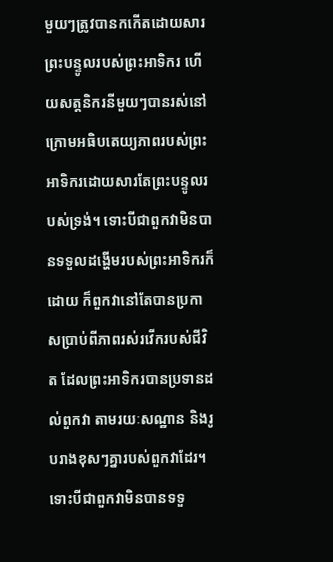មួយៗត្រូវបានកកើតដោយសារព្រះបន្ទូលរបស់ព្រះអាទិករ ហើយសត្តនិករនីមួយៗបានរស់នៅក្រោមអធិបតេយ្យភាពរបស់ព្រះអាទិករដោយសារតែព្រះបន្ទូលរបស់ទ្រង់។ ទោះបីជាពួកវាមិនបានទទួលដង្ហើមរបស់ព្រះអាទិករក៏ដោយ ក៏ពួកវានៅតែបានប្រកាសប្រាប់ពីភាពរស់រវើករបស់ជីវិត ដែលព្រះអាទិករបានប្រទានដល់ពួកវា តាមរយៈសណ្ឋាន និងរូបរាងខុសៗគ្នារបស់ពួកវាដែរ។ ទោះបីជាពួកវាមិនបានទទួ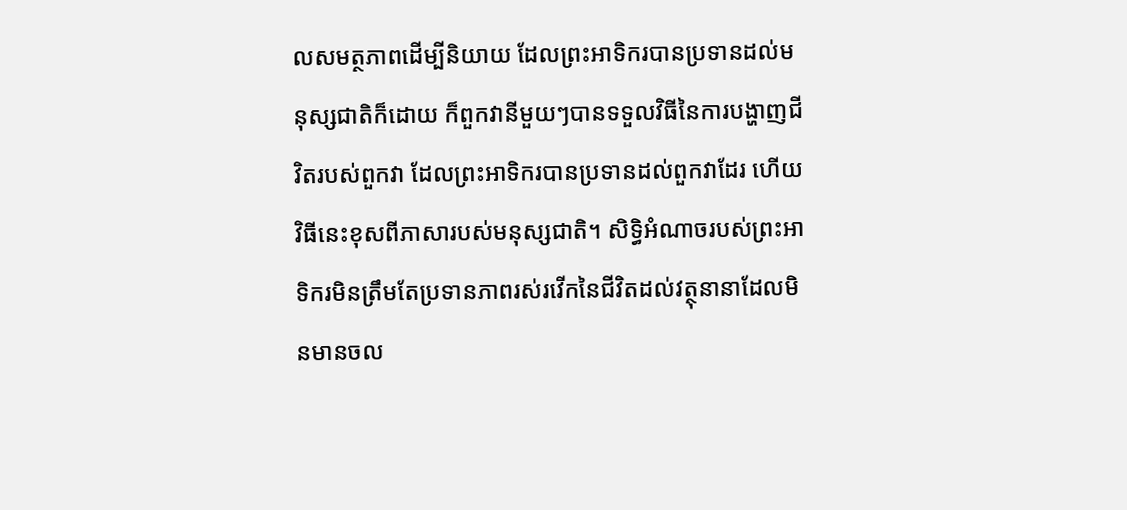លសមត្ថភាពដើម្បីនិយាយ ដែលព្រះអាទិករបានប្រទានដល់មនុស្សជាតិក៏ដោយ ក៏ពួកវានីមួយៗបានទទួលវិធីនៃការបង្ហាញជីវិតរបស់ពួកវា ដែលព្រះអាទិករបានប្រទានដល់ពួកវាដែរ ហើយវិធីនេះខុសពីភាសារបស់មនុស្សជាតិ។ សិទ្ធិអំណាចរបស់ព្រះអាទិករមិនត្រឹមតែប្រទានភាពរស់រវើកនៃជីវិតដល់វត្ថុនានាដែលមិនមានចល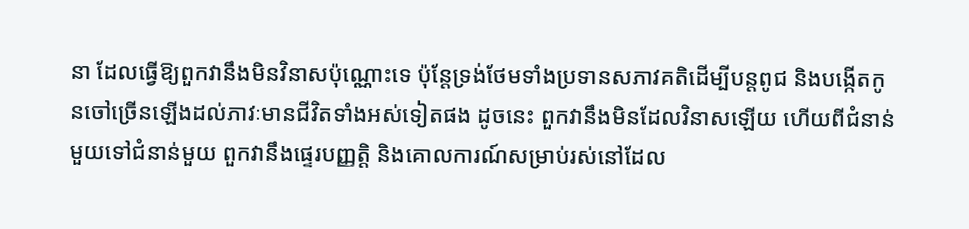នា ដែលធ្វើឱ្យពួកវានឹងមិនវិនាសប៉ុណ្ណោះទេ ប៉ុន្តែទ្រង់ថែមទាំងប្រទានសភាវគតិដើម្បីបន្តពូជ និងបង្កើតកូនចៅច្រើនឡើងដល់ភាវៈមានជីវិតទាំងអស់ទៀតផង ដូចនេះ ពួកវានឹងមិនដែលវិនាសឡើយ ហើយពីជំនាន់មួយទៅជំនាន់មួយ ពួកវានឹងផ្ទេរបញ្ញត្តិ និងគោលការណ៍សម្រាប់រស់នៅដែល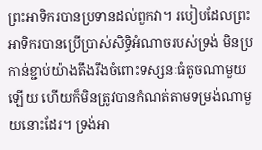ព្រះអាទិករបានប្រទានដល់ពួកវា។ របៀបដែលព្រះអាទិករបានប្រើប្រាស់សិទ្ធិអំណាចរបស់ទ្រង់ មិនប្រកាន់ខ្ជាប់យ៉ាងតឹងរឹងចំពោះទស្សនៈធំតូចណាមួយឡើយ ហើយក៏មិនត្រូវបានកំណត់តាមទម្រង់ណាមួយនោះដែរ។ ទ្រង់អា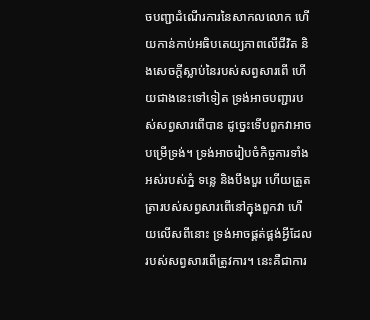ចបញ្ជាដំណើរការនៃសាកលលោក ហើយកាន់កាប់អធិបតេយ្យភាពលើជីវិត និងសេចក្តីស្លាប់នៃរបស់សព្វសារពើ ហើយជាងនេះទៅទៀត ទ្រង់អាចបញ្ជារបស់សព្វសារពើបាន ដូច្នេះទើបពួកវាអាចបម្រើទ្រង់។ ទ្រង់អាចរៀបចំកិច្ចការទាំងអស់របស់ភ្នំ ទន្លេ និងបឹងបួរ ហើយត្រួតត្រារបស់សព្វសារពើនៅក្នុងពួកវា ហើយលើសពីនោះ ទ្រង់អាចផ្គត់ផ្គង់អ្វីដែលរបស់សព្វសារពើត្រូវការ។ នេះគឺជាការ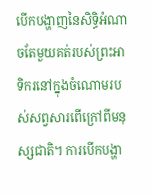បើកបង្ហាញនៃសិទ្ធិអំណាចតែមួយគត់របស់ព្រះអាទិករនៅក្នុងចំណោមរបស់សព្វសារពើក្រៅពីមនុស្សជាតិ។ ការបើកបង្ហា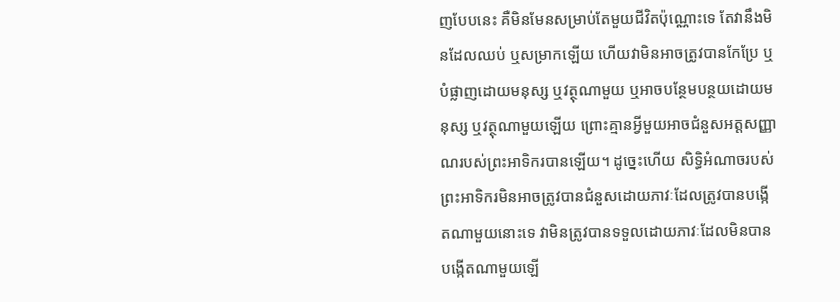ញបែបនេះ គឺមិនមែនសម្រាប់តែមួយជីវិតប៉ុណ្ណោះទេ តែវានឹងមិនដែលឈប់ ឬសម្រាកឡើយ ហើយវាមិនអាចត្រូវបានកែប្រែ ឬបំផ្លាញដោយមនុស្ស ឬវត្ថុណាមួយ ឬអាចបន្ថែមបន្ថយដោយមនុស្ស ឬវត្ថុណាមួយឡើយ ព្រោះគ្មានអ្វីមួយអាចជំនួសអត្តសញ្ញាណរបស់ព្រះអាទិករបានឡើយ។ ដូច្នេះហើយ សិទ្ធិអំណាចរបស់ព្រះអាទិករមិនអាចត្រូវបានជំនួសដោយភាវៈដែលត្រូវបានបង្កើតណាមួយនោះទេ វាមិនត្រូវបានទទួលដោយភាវៈដែលមិនបានបង្កើតណាមួយឡើ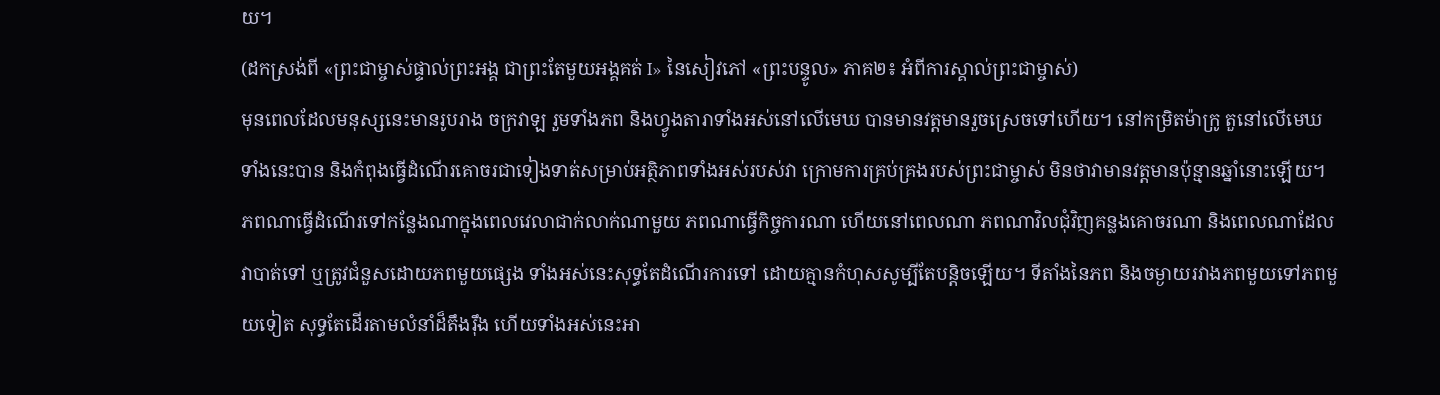យ។
(ដកស្រង់ពី «ព្រះជាម្ចាស់ផ្ទាល់ព្រះអង្គ ជាព្រះតែមួយអង្គគត់ I» នៃសៀវភៅ «ព្រះបន្ទូល» ភាគ២៖ អំពីការស្គាល់ព្រះជាម្ចាស់)
មុនពេលដែលមនុស្សនេះមានរូបរាង ចក្រវាឡ រួមទាំងភព និងហ្វូងតារាទាំងអស់នៅលើមេឃ បានមានវត្តមានរួចស្រេចទៅហើយ។ នៅកម្រិតម៉ាក្រូ តួនៅលើមេឃទាំងនេះបាន និងកំពុងធ្វើដំណើរគោចរជាទៀងទាត់សម្រាប់អត្ថិភាពទាំងអស់របស់វា ក្រោមការគ្រប់គ្រងរបស់ព្រះជាម្ចាស់ មិនថាវាមានវត្តមានប៉ុន្មានឆ្នាំនោះឡើយ។ ភពណាធ្វើដំណើរទៅកន្លែងណាក្នុងពេលវេលាជាក់លាក់ណាមួយ ភពណាធ្វើកិច្ចការណា ហើយនៅពេលណា ភពណាវិលជុំវិញគន្លងគោចរណា និងពេលណាដែលវាបាត់ទៅ ឬត្រូវជំនួសដោយភពមួយផ្សេង ទាំងអស់នេះសុទ្ធតែដំណើរការទៅ ដោយគ្មានកំហុសសូម្បីតែបន្ដិចឡើយ។ ទីតាំងនៃភព និងចម្ងាយរវាងភពមួយទៅភពមួយទៀត សុទ្ធតែដើរតាមលំនាំដ៏តឹងរ៉ឹង ហើយទាំងអស់នេះអា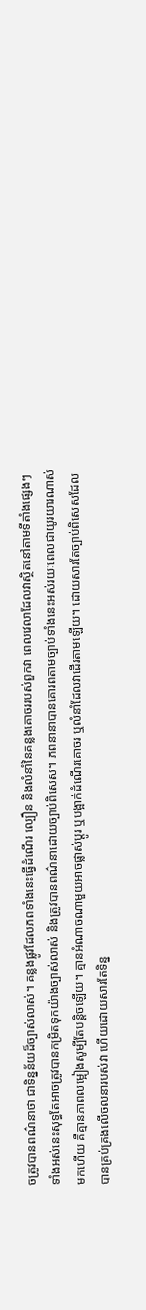ចត្រូវបានពណ៌នាថា ជាទិន្នន័យដ៏ច្បាស់លាស់។ គន្លងផ្លូវដែលភពទាំងនេះធ្វើដំណើរ ល្បឿន និងលំនាំនៃគន្លងគោចររបស់ពួកវា ពេលវេលាដែលវាស្ថិតនៅតាមទីតាំងផ្សេងៗ ទាំងអស់នេះសុទ្ធតែអាចត្រូវបានកម្រិតទុកយ៉ាងច្បាស់លាស់ និងត្រូវបានពណ៌នាដោយច្បាប់ពិសេស។ ភពនានាបានគោរពតាមច្បាប់ទាំងនេះអស់រយៈពេលជាយូរយារណាស់មកហើយ គឺគ្មានភាពលម្អៀងសូម្បីតែបន្ដិចឡើយ។ គ្មានអំណាចណាមួយអាចផ្លាស់ប្ដូរ ឬបង្អាក់ដំណើរគោចរ ឬលំនាំដែលវាដើរតាមឡើយ។ ដោយសារតែច្បាប់ពិសេសដែលបានគ្រប់គ្រងលើចលនារបស់វា ហើយដោយសារតែទិន្ន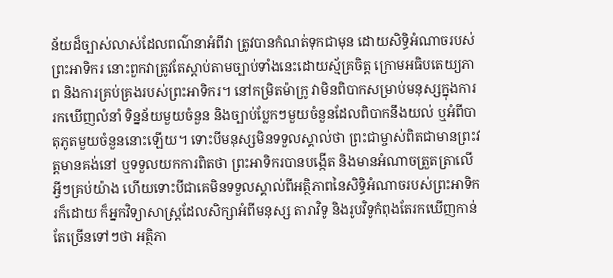ន័យដ៏ច្បាស់លាស់ដែលពណ៌នាអំពីវា ត្រូវបានកំណត់ទុកជាមុន ដោយសិទ្ធិអំណាចរបស់ព្រះអាទិករ នោះពួកវាត្រូវតែស្ដាប់តាមច្បាប់ទាំងនេះដោយស្ម័គ្រចិត្ត ក្រោមអធិបតេយ្យភាព និងការគ្រប់គ្រងរបស់ព្រះអាទិករ។ នៅកម្រិតម៉ាក្រូ វាមិនពិបាកសម្រាប់មនុស្សក្នុងការរកឃើញលំនាំ ទិន្នន័យមួយចំនួន និងច្បាប់ប្លែកៗមួយចំនួនដែលពិបាកនឹងយល់ ឬអំពីបាតុភូតមួយចំនួននោះឡើយ។ ទោះបីមនុស្សមិនទទួលស្គាល់ថា ព្រះជាម្ចាស់ពិតជាមានព្រះវត្តមានគង់នៅ ឬទទួលយកការពិតថា ព្រះអាទិករបានបង្កើត និងមានអំណាចត្រួតត្រាលើអ្វីៗគ្រប់យ៉ាង ហើយទោះបីជាគេមិនទទួលស្គាល់ពីអត្ថិភាពនៃសិទ្ធិអំណាចរបស់ព្រះអាទិករក៏ដោយ ក៏អ្នកវិទ្យាសាស្ត្រដែលសិក្សាអំពីមនុស្ស តារាវិទូ និងរូបវិទូកំពុងតែរកឃើញកាន់តែច្រើនទៅៗថា អត្ថិភា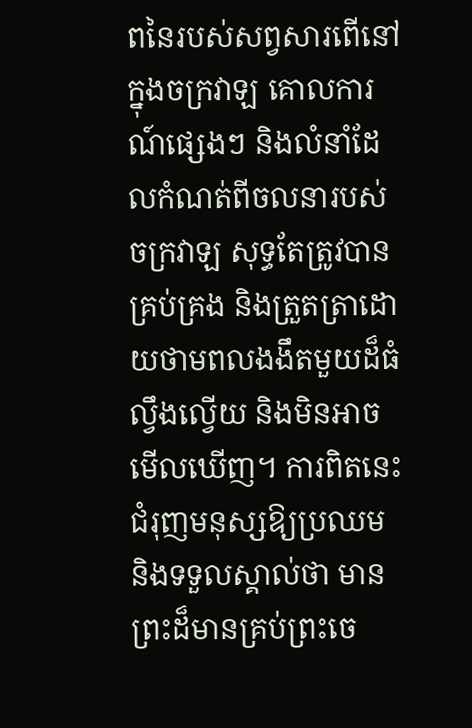ពនៃរបស់សព្វសារពើនៅក្នុងចក្រវាឡ គោលការណ៍ផ្សេងៗ និងលំនាំដែលកំណត់ពីចលនារបស់ចក្រវាឡ សុទ្ធតែត្រូវបានគ្រប់គ្រង និងត្រួតត្រាដោយថាមពលងងឹតមួយដ៏ធំល្វឹងល្វើយ និងមិនអាចមើលឃើញ។ ការពិតនេះជំរុញមនុស្សឱ្យប្រឈម និងទទួលស្គាល់ថា មានព្រះដ៏មានគ្រប់ព្រះចេ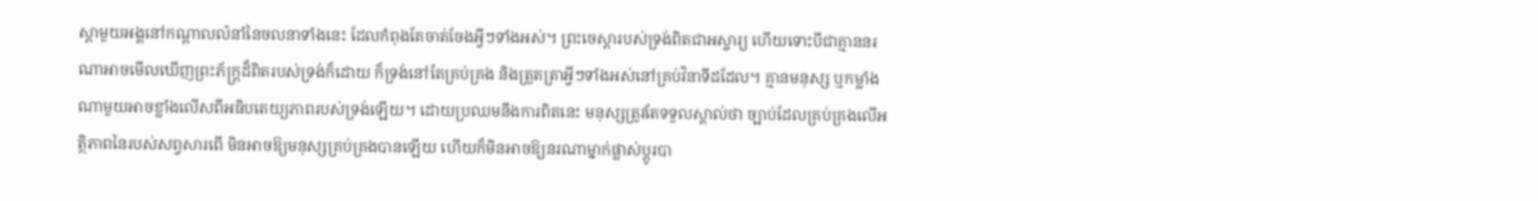ស្ដាមួយអង្គនៅកណ្ដាលលំនាំនៃចលនាទាំងនេះ ដែលកំពុងតែចាត់ចែងអ្វីៗទាំងអស់។ ព្រះចេស្ដារបស់ទ្រង់ពិតជាអស្ចារ្យ ហើយទោះបីជាគ្មាននរណាអាចមើលឃើញព្រះភ័ក្ត្រដ៏ពិតរបស់ទ្រង់ក៏ដោយ ក៏ទ្រង់នៅតែគ្រប់គ្រង និងត្រួតត្រាអ្វីៗទាំងអស់នៅគ្រប់វិនាទីដដែល។ គ្មានមនុស្ស ឬកម្លាំងណាមួយអាចខ្លាំងលើសពីអធិបតេយ្យភាពរបស់ទ្រង់ឡើយ។ ដោយប្រឈមនឹងការពិតនេះ មនុស្សត្រូវតែទទួលស្គាល់ថា ច្បាប់ដែលគ្រប់គ្រងលើអត្ថិភាពនៃរបស់សព្វសារពើ មិនអាចឱ្យមនុស្សគ្រប់គ្រងបានឡើយ ហើយក៏មិនអាចឱ្យនរណាម្នាក់ផ្លាស់ប្ដូរបា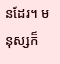នដែរ។ មនុស្សក៏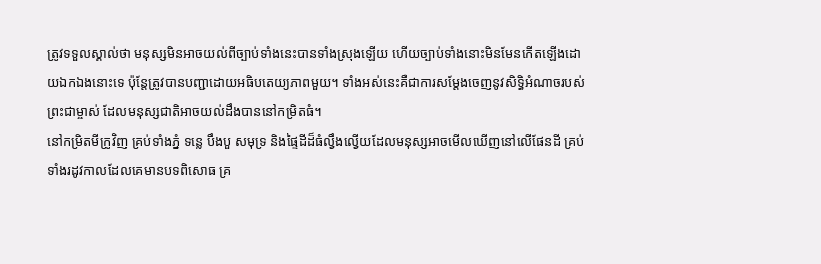ត្រូវទទួលស្គាល់ថា មនុស្សមិនអាចយល់ពីច្បាប់ទាំងនេះបានទាំងស្រុងឡើយ ហើយច្បាប់ទាំងនោះមិនមែនកើតឡើងដោយឯកឯងនោះទេ ប៉ុន្តែត្រូវបានបញ្ជាដោយអធិបតេយ្យភាពមួយ។ ទាំងអស់នេះគឺជាការសម្ដែងចេញនូវសិទ្ធិអំណាចរបស់ព្រះជាម្ចាស់ ដែលមនុស្សជាតិអាចយល់ដឹងបាននៅកម្រិតធំ។
នៅកម្រិតមីក្រូវិញ គ្រប់ទាំងភ្នំ ទន្លេ បឹងបួ សមុទ្រ និងផ្ទៃដីដ៏ធំល្វឹងល្វើយដែលមនុស្សអាចមើលឃើញនៅលើផែនដី គ្រប់ទាំងរដូវកាលដែលគេមានបទពិសោធ គ្រ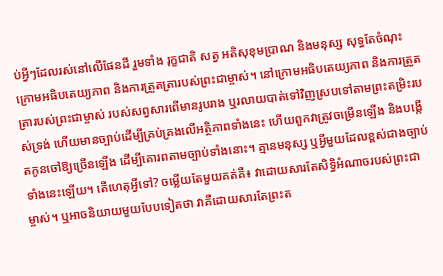ប់អ្វីៗដែលរស់នៅលើផែនដី រួមទាំង រុក្ខជាតិ សត្វ អតិសុខុមប្រាណ និងមនុស្ស សុទ្ធតែចំណុះក្រោមអធិបតេយ្យភាព និងការត្រួតត្រារបស់ព្រះជាម្ចាស់។ នៅក្រោមអធិបតេយ្យភាព និងការត្រួតត្រារបស់ព្រះជាម្ចាស់ របស់សព្វសារពើមានរូបរាង ឬរលាយបាត់ទៅវិញស្របទៅតាមព្រះតម្រិះរបស់ទ្រង់ ហើយមានច្បាប់ដើម្បីគ្រប់គ្រងលើអត្ថិភាពទាំងនេះ ហើយពួកវាត្រូវចម្រើនឡើង និងបង្កើតកូនចៅឱ្យច្រើនឡើង ដើម្បីគោរពតាមច្បាប់ទាំងនោះ។ គ្មានមនុស្ស ឬអ្វីមួយដែលខ្ពស់ជាងច្បាប់ទាំងនេះឡើយ។ តើហេតុអ្វីទៅ? ចម្លើយតែមួយគត់គឺ៖ វាដោយសារតែសិទ្ធិអំណាចរបស់ព្រះជាម្ចាស់។ ឬអាចនិយាយមួយបែបទៀតថា វាគឺដោយសារតែព្រះត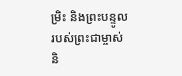ម្រិះ និងព្រះបន្ទូលរបស់ព្រះជាម្ចាស់ និ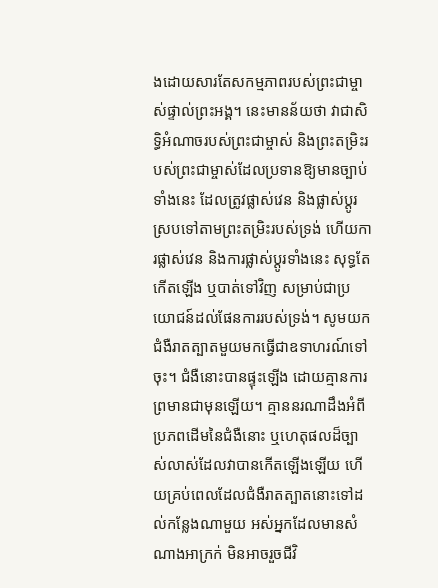ងដោយសារតែសកម្មភាពរបស់ព្រះជាម្ចាស់ផ្ទាល់ព្រះអង្គ។ នេះមានន័យថា វាជាសិទ្ធិអំណាចរបស់ព្រះជាម្ចាស់ និងព្រះតម្រិះរបស់ព្រះជាម្ចាស់ដែលប្រទានឱ្យមានច្បាប់ទាំងនេះ ដែលត្រូវផ្លាស់វេន និងផ្លាស់ប្ដូរ ស្របទៅតាមព្រះតម្រិះរបស់ទ្រង់ ហើយការផ្លាស់វេន និងការផ្លាស់ប្ដូរទាំងនេះ សុទ្ធតែកើតឡើង ឬបាត់ទៅវិញ សម្រាប់ជាប្រយោជន៍ដល់ផែនការរបស់ទ្រង់។ សូមយកជំងឺរាតត្បាតមួយមកធ្វើជាឧទាហរណ៍ទៅចុះ។ ជំងឺនោះបានផ្ទុះឡើង ដោយគ្មានការព្រមានជាមុនឡើយ។ គ្មាននរណាដឹងអំពីប្រភពដើមនៃជំងឺនោះ ឬហេតុផលដ៏ច្បាស់លាស់ដែលវាបានកើតឡើងឡើយ ហើយគ្រប់ពេលដែលជំងឺរាតត្បាតនោះទៅដល់កន្លែងណាមួយ អស់អ្នកដែលមានសំណាងអាក្រក់ មិនអាចរួចជីវិ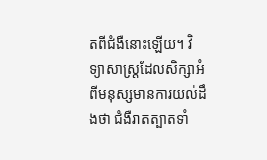តពីជំងឺនោះឡើយ។ វិទ្យាសាស្ត្រដែលសិក្សាអំពីមនុស្សមានការយល់ដឹងថា ជំងឺរាតត្បាតទាំ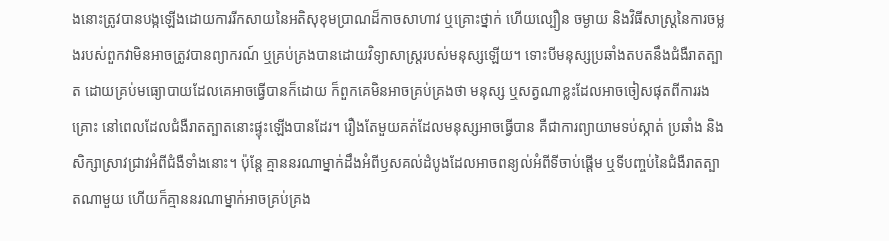ងនោះត្រូវបានបង្កឡើងដោយការរីកសាយនៃអតិសុខុមប្រាណដ៏កាចសាហាវ ឬគ្រោះថ្នាក់ ហើយល្បឿន ចម្ងាយ និងវិធីសាស្ត្រនៃការចម្លងរបស់ពួកវាមិនអាចត្រូវបានព្យាករណ៍ ឬគ្រប់គ្រងបានដោយវិទ្យាសាស្ត្ររបស់មនុស្សឡើយ។ ទោះបីមនុស្សប្រឆាំងតបតនឹងជំងឺរាតត្បាត ដោយគ្រប់មធ្យោបាយដែលគេអាចធ្វើបានក៏ដោយ ក៏ពួកគេមិនអាចគ្រប់គ្រងថា មនុស្ស ឬសត្វណាខ្លះដែលអាចចៀសផុតពីការរងគ្រោះ នៅពេលដែលជំងឺរាតត្បាតនោះផ្ទុះឡើងបានដែរ។ រឿងតែមួយគត់ដែលមនុស្សអាចធ្វើបាន គឺជាការព្យាយាមទប់ស្កាត់ ប្រឆាំង និងសិក្សាស្រាវជ្រាវអំពីជំងឺទាំងនោះ។ ប៉ុន្តែ គ្មាននរណាម្នាក់ដឹងអំពីឫសគល់ដំបូងដែលអាចពន្យល់អំពីទីចាប់ផ្ដើម ឬទីបញ្ចប់នៃជំងឺរាតត្បាតណាមួយ ហើយក៏គ្មាននរណាម្នាក់អាចគ្រប់គ្រង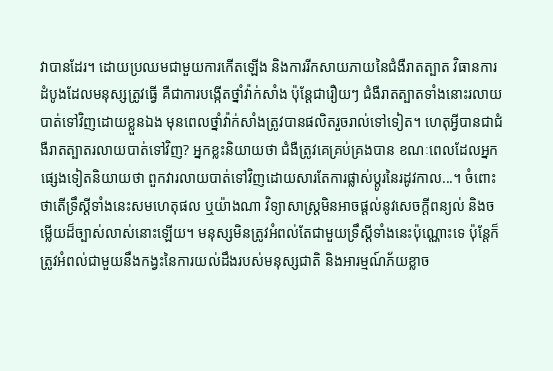វាបានដែរ។ ដោយប្រឈមជាមួយការកើតឡើង និងការរីកសាយភាយនៃជំងឺរាតត្បាត វិធានការដំបូងដែលមនុស្សត្រូវធ្វើ គឺជាការបង្កើតថ្នាំវ៉ាក់សាំង ប៉ុន្តែជារឿយៗ ជំងឺរាតត្បាតទាំងនោះរលាយបាត់ទៅវិញដោយខ្លួនឯង មុនពេលថ្នាំវ៉ាក់សាំងត្រូវបានផលិតរួចរាល់ទៅទៀត។ ហេតុអ្វីបានជាជំងឺរាតត្បាតរលាយបាត់ទៅវិញ? អ្នកខ្លះនិយាយថា ជំងឺត្រូវគេគ្រប់គ្រងបាន ខណៈពេលដែលអ្នកផ្សេងទៀតនិយាយថា ពួកវារលាយបាត់ទៅវិញដោយសារតែការផ្លាស់ប្ដូរនៃរដូវកាល...។ ចំពោះថាតើទ្រឹស្ដីទាំងនេះសមហេតុផល ឬយ៉ាងណា វិទ្យាសាស្ត្រមិនអាចផ្ដល់នូវសេចក្តីពន្យល់ និងចម្លើយដ៏ច្បាស់លាស់នោះឡើយ។ មនុស្សមិនត្រូវអំពល់តែជាមួយទ្រឹស្ដីទាំងនេះប៉ុណ្ណោះទេ ប៉ុន្តែក៏ត្រូវអំពល់ជាមួយនឹងកង្វះនៃការយល់ដឹងរបស់មនុស្សជាតិ និងអារម្មណ៍ភ័យខ្លាច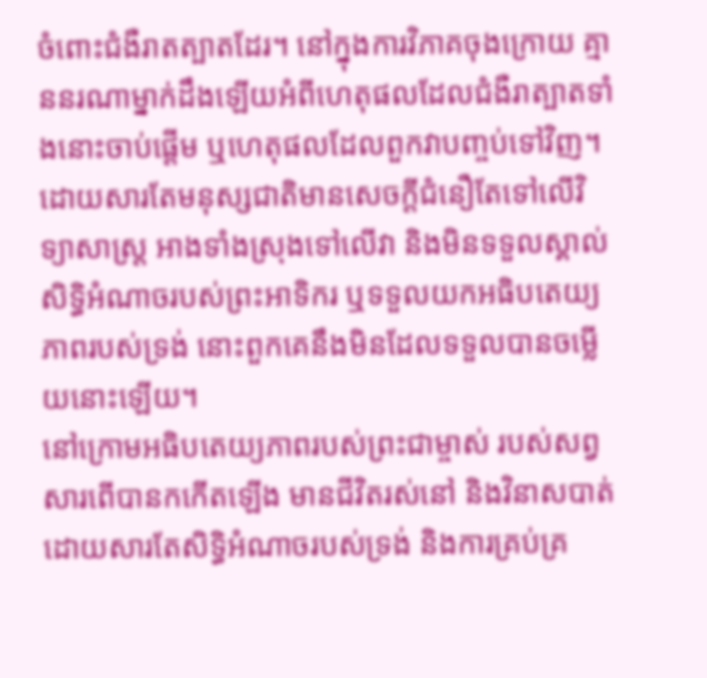ចំពោះជំងឺរាតត្បាតដែរ។ នៅក្នុងការវិភាគចុងក្រោយ គ្មាននរណាម្នាក់ដឹងឡើយអំពីហេតុផលដែលជំងឺរាត្បាតទាំងនោះចាប់ផ្ដើម ឬហេតុផលដែលពួកវាបញ្ចប់ទៅវិញ។ ដោយសារតែមនុស្សជាតិមានសេចក្តីជំនឿតែទៅលើវិទ្យាសាស្ត្រ អាងទាំងស្រុងទៅលើវា និងមិនទទួលស្គាល់សិទ្ធិអំណាចរបស់ព្រះអាទិករ ឬទទួលយកអធិបតេយ្យភាពរបស់ទ្រង់ នោះពួកគេនឹងមិនដែលទទួលបានចម្លើយនោះឡើយ។
នៅក្រោមអធិបតេយ្យភាពរបស់ព្រះជាម្ចាស់ របស់សព្វសារពើបានកកើតឡើង មានជីវិតរស់នៅ និងវិនាសបាត់ ដោយសារតែសិទ្ធិអំណាចរបស់ទ្រង់ និងការគ្រប់គ្រ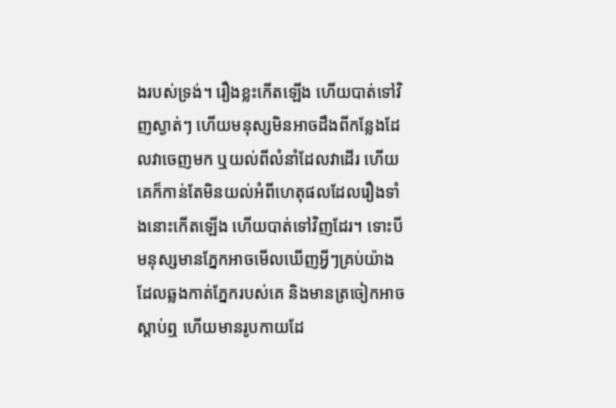ងរបស់ទ្រង់។ រឿងខ្លះកើតឡើង ហើយបាត់ទៅវិញស្ងាត់ៗ ហើយមនុស្សមិនអាចដឹងពីកន្លែងដែលវាចេញមក ឬយល់ពីលំនាំដែលវាដើរ ហើយគេក៏កាន់តែមិនយល់អំពីហេតុផលដែលរឿងទាំងនោះកើតឡើង ហើយបាត់ទៅវិញដែរ។ ទោះបីមនុស្សមានភ្នែកអាចមើលឃើញអ្វីៗគ្រប់យ៉ាងដែលឆ្លងកាត់ភ្នែករបស់គេ និងមានត្រចៀកអាចស្ដាប់ឮ ហើយមានរូបកាយដែ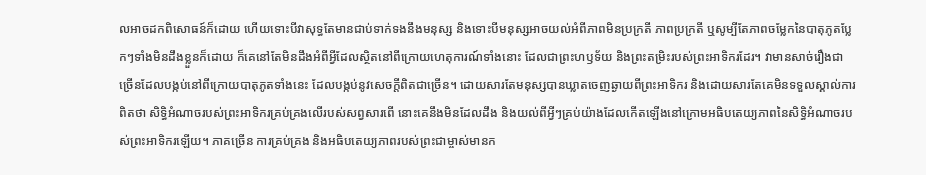លអាចដកពិសោធន៍ក៏ដោយ ហើយទោះបីវាសុទ្ធតែមានជាប់ទាក់ទងនឹងមនុស្ស និងទោះបីមនុស្សអាចយល់អំពីភាពមិនប្រក្រតី ភាពប្រក្រតី ឬសូម្បីតែភាពចម្លែកនៃបាតុភូតប្លែកៗទាំងមិនដឹងខ្លួនក៏ដោយ ក៏គេនៅតែមិនដឹងអំពីអ្វីដែលស្ថិតនៅពីក្រោយហេតុការណ៍ទាំងនោះ ដែលជាព្រះហឫទ័យ និងព្រះតម្រិះរបស់ព្រះអាទិករដែរ។ វាមានសាច់រឿងជាច្រើនដែលបង្កប់នៅពីក្រោយបាតុភូតទាំងនេះ ដែលបង្កប់នូវសេចក្តីពិតជាច្រើន។ ដោយសារតែមនុស្សបានឃ្លាតចេញឆ្ងាយពីព្រះអាទិករ និងដោយសារតែគេមិនទទួលស្គាល់ការពិតថា សិទ្ធិអំណាចរបស់ព្រះអាទិករគ្រប់គ្រងលើរបស់សព្វសារពើ នោះគេនឹងមិនដែលដឹង និងយល់ពីអ្វីៗគ្រប់យ៉ាងដែលកើតឡើងនៅក្រោមអធិបតេយ្យភាពនៃសិទ្ធិអំណាចរបស់ព្រះអាទិករឡើយ។ ភាគច្រើន ការគ្រប់គ្រង និងអធិបតេយ្យភាពរបស់ព្រះជាម្ចាស់មានក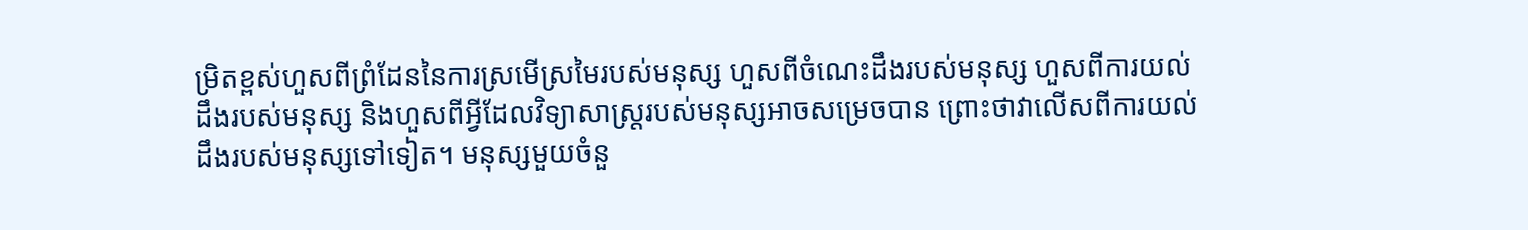ម្រិតខ្ពស់ហួសពីព្រំដែននៃការស្រមើស្រមៃរបស់មនុស្ស ហួសពីចំណេះដឹងរបស់មនុស្ស ហួសពីការយល់ដឹងរបស់មនុស្ស និងហួសពីអ្វីដែលវិទ្យាសាស្ត្ររបស់មនុស្សអាចសម្រេចបាន ព្រោះថាវាលើសពីការយល់ដឹងរបស់មនុស្សទៅទៀត។ មនុស្សមួយចំនួ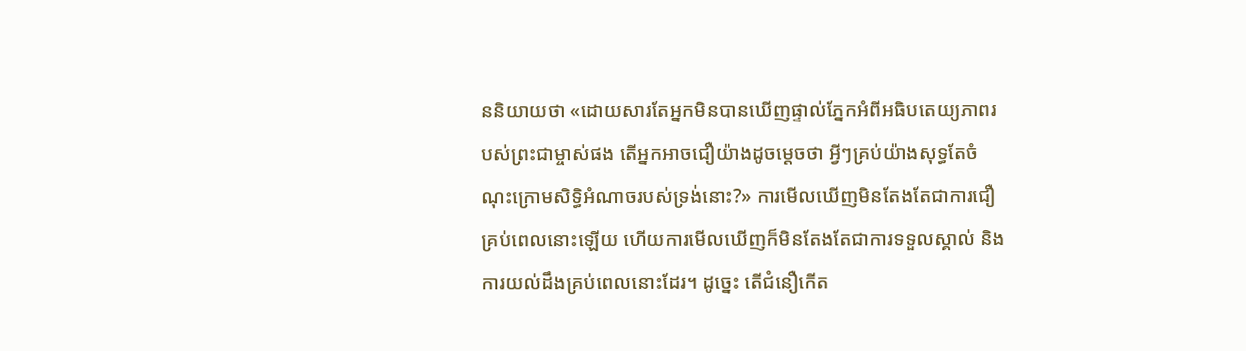ននិយាយថា «ដោយសារតែអ្នកមិនបានឃើញផ្ទាល់ភ្នែកអំពីអធិបតេយ្យភាពរបស់ព្រះជាម្ចាស់ផង តើអ្នកអាចជឿយ៉ាងដូចម្ដេចថា អ្វីៗគ្រប់យ៉ាងសុទ្ធតែចំណុះក្រោមសិទ្ធិអំណាចរបស់ទ្រង់នោះ?» ការមើលឃើញមិនតែងតែជាការជឿគ្រប់ពេលនោះឡើយ ហើយការមើលឃើញក៏មិនតែងតែជាការទទួលស្គាល់ និងការយល់ដឹងគ្រប់ពេលនោះដែរ។ ដូច្នេះ តើជំនឿកើត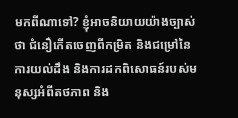មកពីណាទៅ? ខ្ញុំអាចនិយាយយ៉ាងច្បាស់ថា ជំនឿកើតចេញពីកម្រិត និងជម្រៅនៃការយល់ដឹង និងការដកពិសោធន៍របស់មនុស្សអំពីតថភាព និង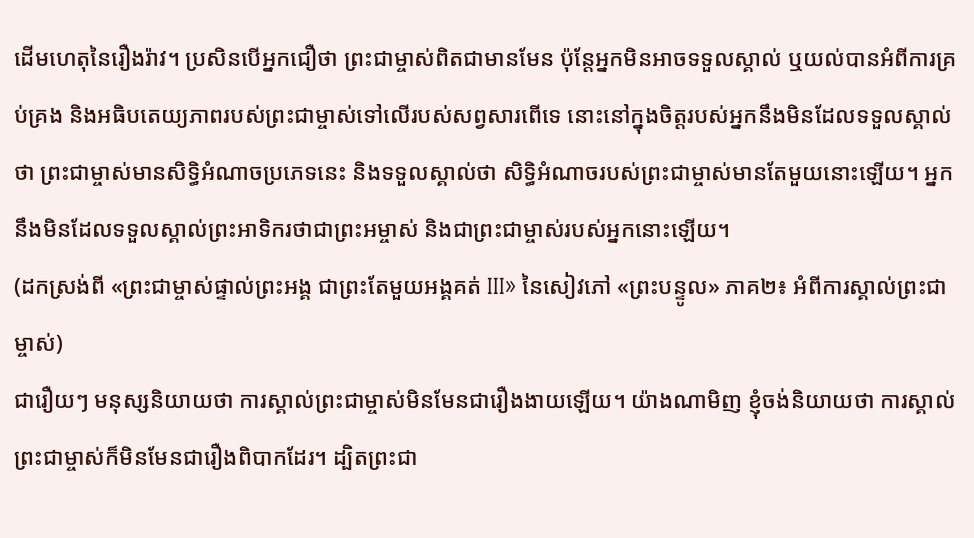ដើមហេតុនៃរឿងរ៉ាវ។ ប្រសិនបើអ្នកជឿថា ព្រះជាម្ចាស់ពិតជាមានមែន ប៉ុន្តែអ្នកមិនអាចទទួលស្គាល់ ឬយល់បានអំពីការគ្រប់គ្រង និងអធិបតេយ្យភាពរបស់ព្រះជាម្ចាស់ទៅលើរបស់សព្វសារពើទេ នោះនៅក្នុងចិត្តរបស់អ្នកនឹងមិនដែលទទួលស្គាល់ថា ព្រះជាម្ចាស់មានសិទ្ធិអំណាចប្រភេទនេះ និងទទួលស្គាល់ថា សិទ្ធិអំណាចរបស់ព្រះជាម្ចាស់មានតែមួយនោះឡើយ។ អ្នកនឹងមិនដែលទទួលស្គាល់ព្រះអាទិករថាជាព្រះអម្ចាស់ និងជាព្រះជាម្ចាស់របស់អ្នកនោះឡើយ។
(ដកស្រង់ពី «ព្រះជាម្ចាស់ផ្ទាល់ព្រះអង្គ ជាព្រះតែមួយអង្គគត់ III» នៃសៀវភៅ «ព្រះបន្ទូល» ភាគ២៖ អំពីការស្គាល់ព្រះជាម្ចាស់)
ជារឿយៗ មនុស្សនិយាយថា ការស្គាល់ព្រះជាម្ចាស់មិនមែនជារឿងងាយឡើយ។ យ៉ាងណាមិញ ខ្ញុំចង់និយាយថា ការស្គាល់ព្រះជាម្ចាស់ក៏មិនមែនជារឿងពិបាកដែរ។ ដ្បិតព្រះជា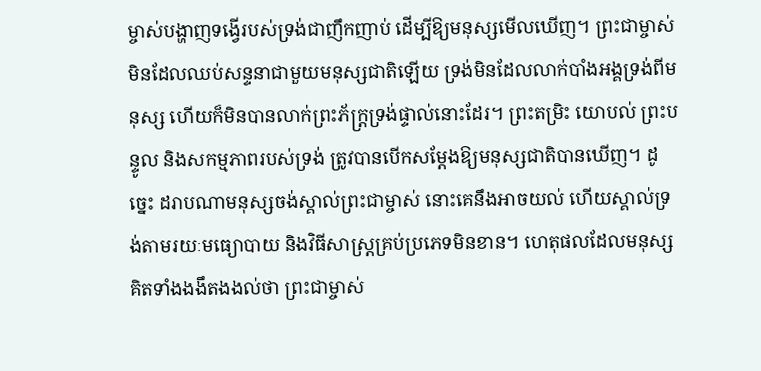ម្ចាស់បង្ហាញទង្វើរបស់ទ្រង់ជាញឹកញាប់ ដើម្បីឱ្យមនុស្សមើលឃើញ។ ព្រះជាម្ចាស់មិនដែលឈប់សន្ទនាជាមួយមនុស្សជាតិឡើយ ទ្រង់មិនដែលលាក់បាំងអង្គទ្រង់ពីមនុស្ស ហើយក៏មិនបានលាក់ព្រះភ័ក្ត្រទ្រង់ផ្ទាល់នោះដែរ។ ព្រះតម្រិះ យោបល់ ព្រះបន្ទូល និងសកម្មភាពរបស់ទ្រង់ ត្រូវបានបើកសម្ដែងឱ្យមនុស្សជាតិបានឃើញ។ ដូច្នេះ ដរាបណាមនុស្សចង់ស្គាល់ព្រះជាម្ចាស់ នោះគេនឹងអាចយល់ ហើយស្គាល់ទ្រង់តាមរយៈមធ្យោបាយ និងវិធីសាស្ត្រគ្រប់ប្រភេទមិនខាន។ ហេតុផលដែលមនុស្សគិតទាំងងងឹតងងល់ថា ព្រះជាម្ចាស់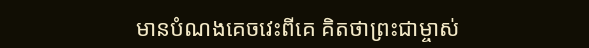មានបំណងគេចវេះពីគេ គិតថាព្រះជាម្ចាស់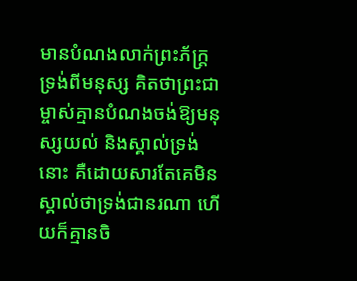មានបំណងលាក់ព្រះភ័ក្ត្រទ្រង់ពីមនុស្ស គិតថាព្រះជាម្ចាស់គ្មានបំណងចង់ឱ្យមនុស្សយល់ និងស្គាល់ទ្រង់នោះ គឺដោយសារតែគេមិនស្គាល់ថាទ្រង់ជានរណា ហើយក៏គ្មានចិ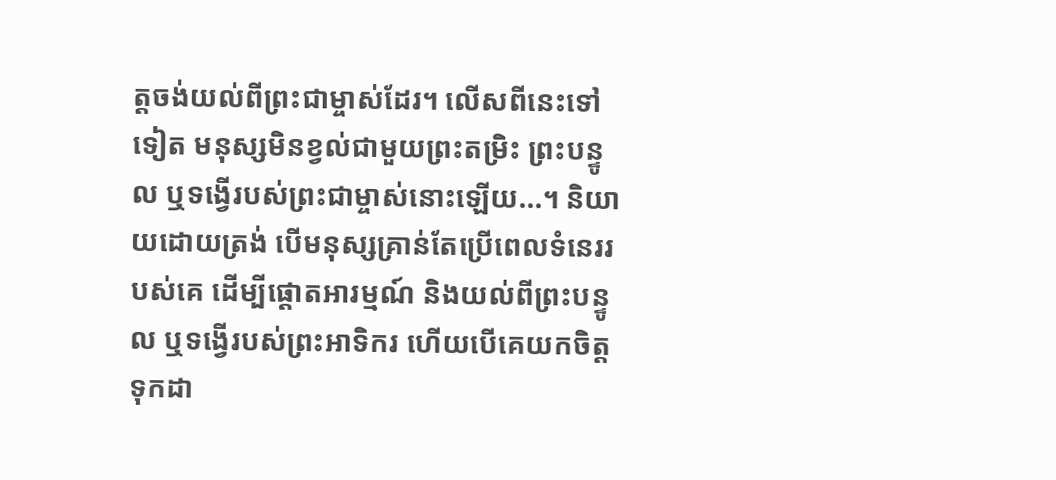ត្តចង់យល់ពីព្រះជាម្ចាស់ដែរ។ លើសពីនេះទៅទៀត មនុស្សមិនខ្វល់ជាមួយព្រះតម្រិះ ព្រះបន្ទូល ឬទង្វើរបស់ព្រះជាម្ចាស់នោះឡើយ...។ និយាយដោយត្រង់ បើមនុស្សគ្រាន់តែប្រើពេលទំនេររបស់គេ ដើម្បីផ្ដោតអារម្មណ៍ និងយល់ពីព្រះបន្ទូល ឬទង្វើរបស់ព្រះអាទិករ ហើយបើគេយកចិត្តទុកដា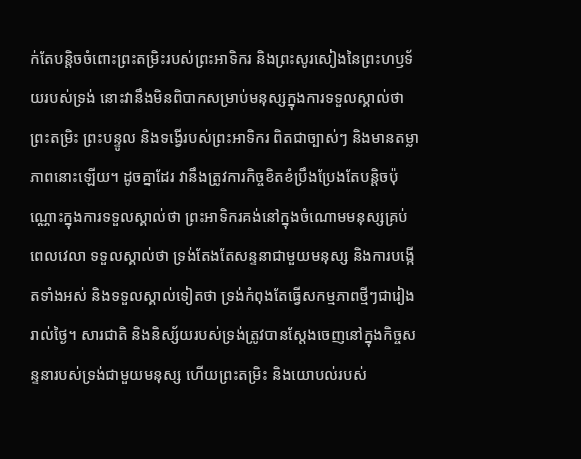ក់តែបន្ដិចចំពោះព្រះតម្រិះរបស់ព្រះអាទិករ និងព្រះសូរសៀងនៃព្រះហឫទ័យរបស់ទ្រង់ នោះវានឹងមិនពិបាកសម្រាប់មនុស្សក្នុងការទទួលស្គាល់ថា ព្រះតម្រិះ ព្រះបន្ទូល និងទង្វើរបស់ព្រះអាទិករ ពិតជាច្បាស់ៗ និងមានតម្លាភាពនោះឡើយ។ ដូចគ្នាដែរ វានឹងត្រូវការកិច្ចខិតខំប្រឹងប្រែងតែបន្ដិចប៉ុណ្ណោះក្នុងការទទួលស្គាល់ថា ព្រះអាទិករគង់នៅក្នុងចំណោមមនុស្សគ្រប់ពេលវេលា ទទួលស្គាល់ថា ទ្រង់តែងតែសន្ទនាជាមួយមនុស្ស និងការបង្កើតទាំងអស់ និងទទួលស្គាល់ទៀតថា ទ្រង់កំពុងតែធ្វើសកម្មភាពថ្មីៗជារៀងរាល់ថ្ងៃ។ សារជាតិ និងនិស្ស័យរបស់ទ្រង់ត្រូវបានស្ដែងចេញនៅក្នុងកិច្ចសន្ទនារបស់ទ្រង់ជាមួយមនុស្ស ហើយព្រះតម្រិះ និងយោបល់របស់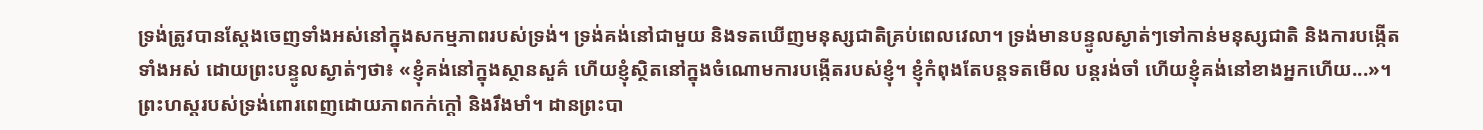ទ្រង់ត្រូវបានស្ដែងចេញទាំងអស់នៅក្នុងសកម្មភាពរបស់ទ្រង់។ ទ្រង់គង់នៅជាមួយ និងទតឃើញមនុស្សជាតិគ្រប់ពេលវេលា។ ទ្រង់មានបន្ទូលស្ងាត់ៗទៅកាន់មនុស្សជាតិ និងការបង្កើតទាំងអស់ ដោយព្រះបន្ទូលស្ងាត់ៗថា៖ «ខ្ញុំគង់នៅក្នុងស្ថានសួគ៌ ហើយខ្ញុំស្ថិតនៅក្នុងចំណោមការបង្កើតរបស់ខ្ញុំ។ ខ្ញុំកំពុងតែបន្តទតមើល បន្តរង់ចាំ ហើយខ្ញុំគង់នៅខាងអ្នកហើយ...»។ ព្រះហស្តរបស់ទ្រង់ពោរពេញដោយភាពកក់ក្ដៅ និងរឹងមាំ។ ដានព្រះបា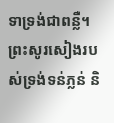ទាទ្រង់ជាពន្លឺ។ ព្រះសូរសៀងរបស់ទ្រង់ទន់ភ្លន់ និ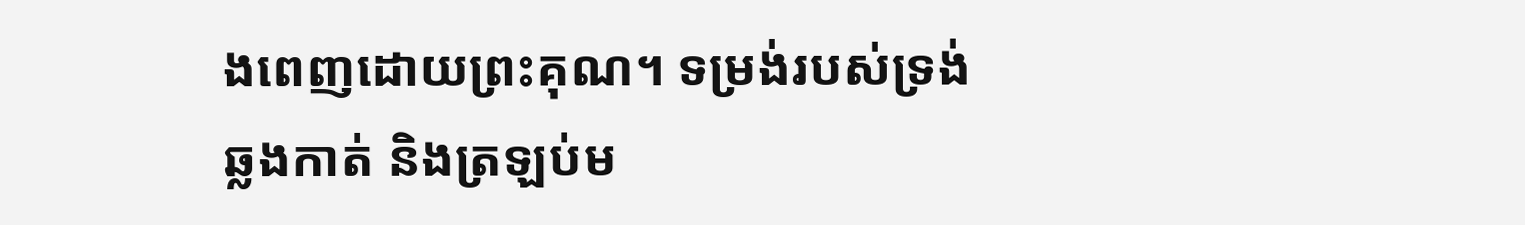ងពេញដោយព្រះគុណ។ ទម្រង់របស់ទ្រង់ឆ្លងកាត់ និងត្រឡប់ម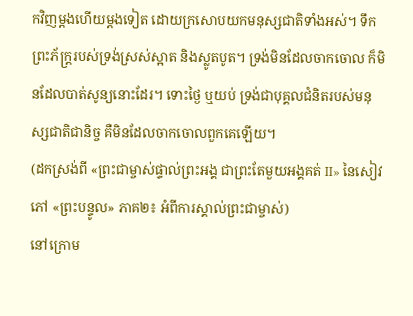កវិញម្ដងហើយម្ដងទៀត ដោយក្រសោបយកមនុស្សជាតិទាំងអស់។ ទឹកព្រះភ័ក្ត្ររបស់ទ្រង់ស្រស់ស្អាត និងស្លូតបូត។ ទ្រង់មិនដែលចាកចោល ក៏មិនដែលបាត់សូន្យនោះដែរ។ ទោះថ្ងៃ ឬយប់ ទ្រង់ជាបុគ្គលជំនិតរបស់មនុស្សជាតិជានិច្ច គឺមិនដែលចាកចោលពួកគេឡើយ។
(ដកស្រង់ពី «ព្រះជាម្ចាស់ផ្ទាល់ព្រះអង្គ ជាព្រះតែមួយអង្គគត់ II» នៃសៀវភៅ «ព្រះបន្ទូល» ភាគ២៖ អំពីការស្គាល់ព្រះជាម្ចាស់)
នៅក្រោម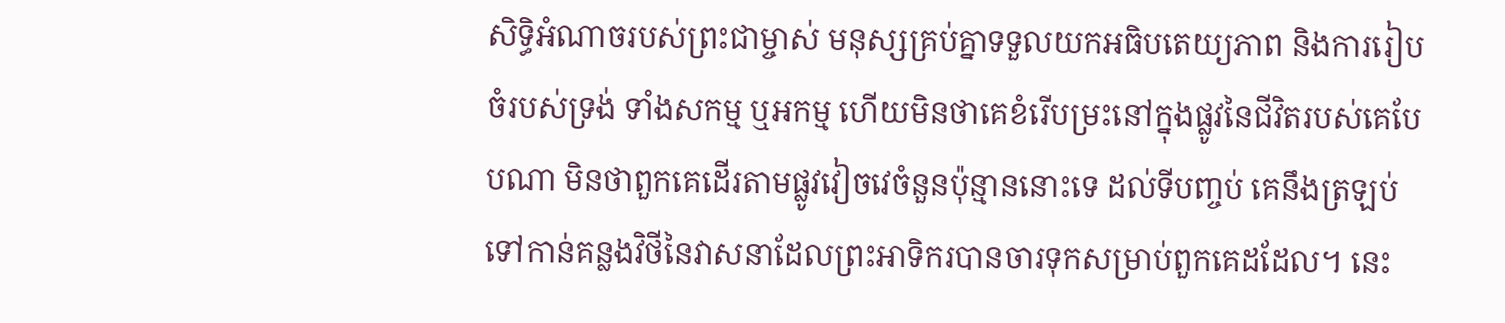សិទ្ធិអំណាចរបស់ព្រះជាម្ចាស់ មនុស្សគ្រប់គ្នាទទួលយកអធិបតេយ្យភាព និងការរៀបចំរបស់ទ្រង់ ទាំងសកម្ម ឬអកម្ម ហើយមិនថាគេខំរើបម្រះនៅក្នុងផ្លូវនៃជីវិតរបស់គេបែបណា មិនថាពួកគេដើរតាមផ្លូវវៀចវេចំនួនប៉ុន្មាននោះទេ ដល់ទីបញ្ចប់ គេនឹងត្រឡប់ទៅកាន់គន្លងវិថីនៃវាសនាដែលព្រះអាទិករបានចារទុកសម្រាប់ពួកគេដដែល។ នេះ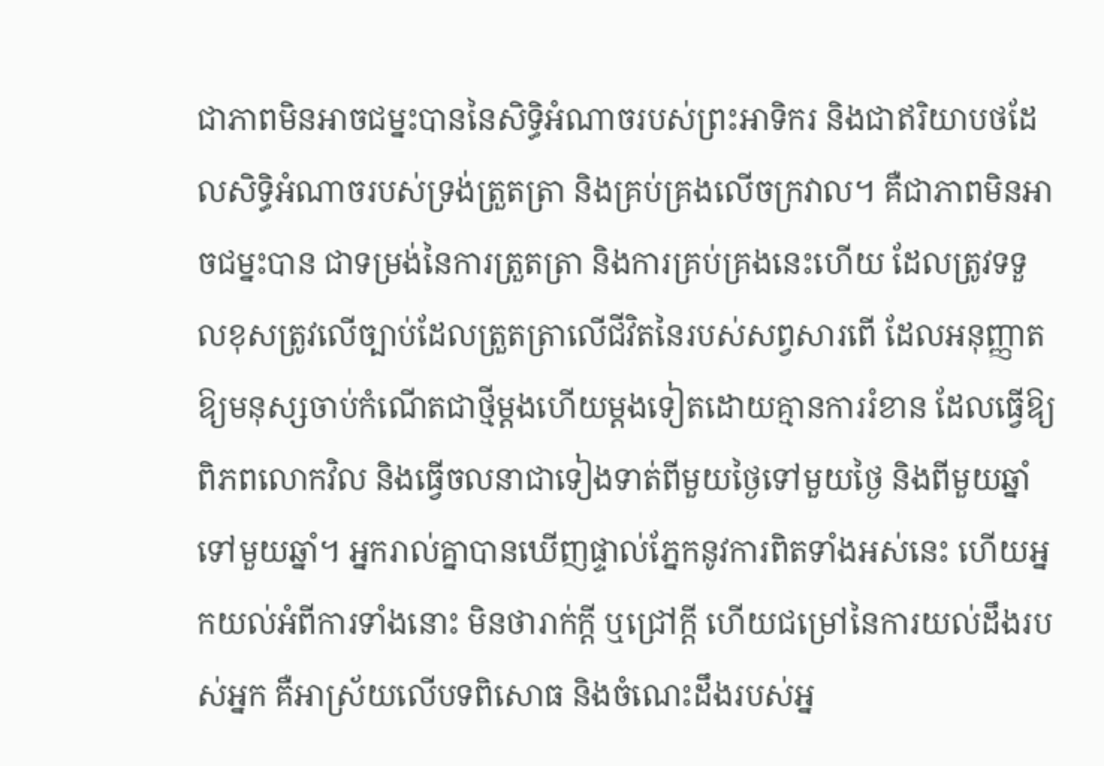ជាភាពមិនអាចជម្នះបាននៃសិទ្ធិអំណាចរបស់ព្រះអាទិករ និងជាឥរិយាបថដែលសិទ្ធិអំណាចរបស់ទ្រង់ត្រួតត្រា និងគ្រប់គ្រងលើចក្រវាល។ គឺជាភាពមិនអាចជម្នះបាន ជាទម្រង់នៃការត្រួតត្រា និងការគ្រប់គ្រងនេះហើយ ដែលត្រូវទទួលខុសត្រូវលើច្បាប់ដែលត្រួតត្រាលើជីវិតនៃរបស់សព្វសារពើ ដែលអនុញ្ញាតឱ្យមនុស្សចាប់កំណើតជាថ្មីម្ដងហើយម្ដងទៀតដោយគ្មានការរំខាន ដែលធ្វើឱ្យពិភពលោកវិល និងធ្វើចលនាជាទៀងទាត់ពីមួយថ្ងៃទៅមួយថ្ងៃ និងពីមួយឆ្នាំទៅមួយឆ្នាំ។ អ្នករាល់គ្នាបានឃើញផ្ទាល់ភ្នែកនូវការពិតទាំងអស់នេះ ហើយអ្នកយល់អំពីការទាំងនោះ មិនថារាក់ក្ដី ឬជ្រៅក្ដី ហើយជម្រៅនៃការយល់ដឹងរបស់អ្នក គឺអាស្រ័យលើបទពិសោធ និងចំណេះដឹងរបស់អ្ន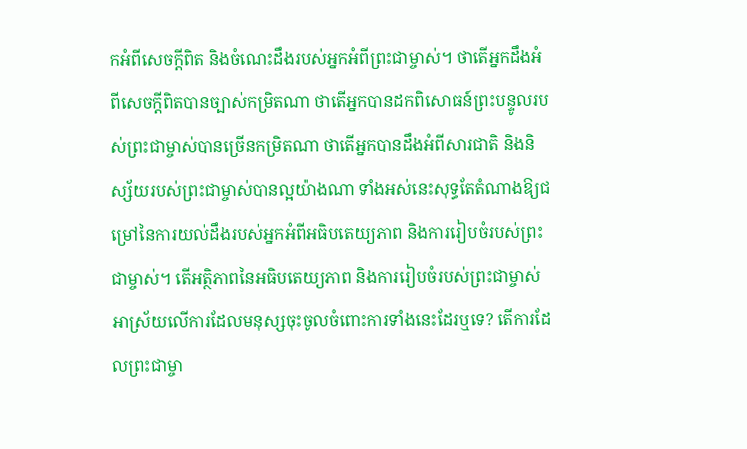កអំពីសេចក្តីពិត និងចំណេះដឹងរបស់អ្នកអំពីព្រះជាម្ចាស់។ ថាតើអ្នកដឹងអំពីសេចក្តីពិតបានច្បាស់កម្រិតណា ថាតើអ្នកបានដកពិសោធន៍ព្រះបន្ទូលរបស់ព្រះជាម្ចាស់បានច្រើនកម្រិតណា ថាតើអ្នកបានដឹងអំពីសារជាតិ និងនិស្ស័យរបស់ព្រះជាម្ចាស់បានល្អយ៉ាងណា ទាំងអស់នេះសុទ្ធតែតំណាងឱ្យជម្រៅនៃការយល់ដឹងរបស់អ្នកអំពីអធិបតេយ្យភាព និងការរៀបចំរបស់ព្រះជាម្ចាស់។ តើអត្ថិភាពនៃអធិបតេយ្យភាព និងការរៀបចំរបស់ព្រះជាម្ចាស់អាស្រ័យលើការដែលមនុស្សចុះចូលចំពោះការទាំងនេះដែរឬទេ? តើការដែលព្រះជាម្ចា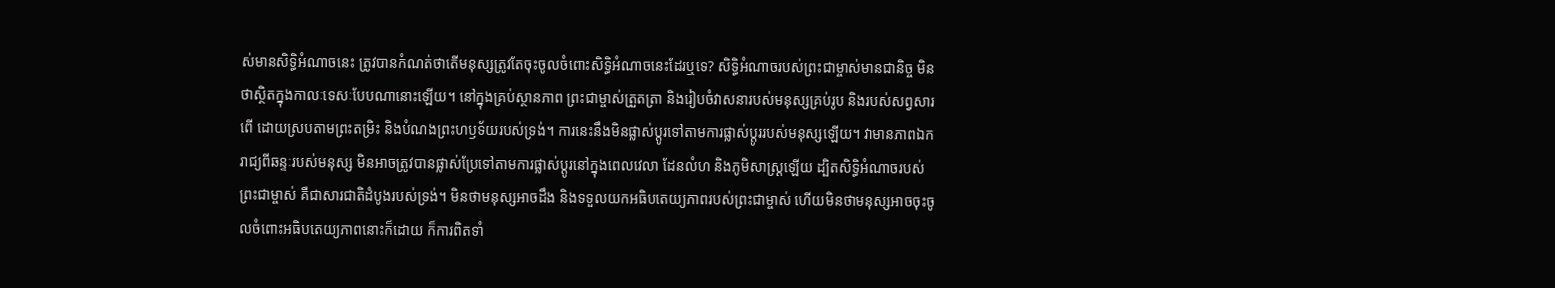ស់មានសិទ្ធិអំណាចនេះ ត្រូវបានកំណត់ថាតើមនុស្សត្រូវតែចុះចូលចំពោះសិទ្ធិអំណាចនេះដែរឬទេ? សិទ្ធិអំណាចរបស់ព្រះជាម្ចាស់មានជានិច្ច មិនថាស្ថិតក្នុងកាលៈទេសៈបែបណានោះឡើយ។ នៅក្នុងគ្រប់ស្ថានភាព ព្រះជាម្ចាស់ត្រួតត្រា និងរៀបចំវាសនារបស់មនុស្សគ្រប់រូប និងរបស់សព្វសារពើ ដោយស្របតាមព្រះតម្រិះ និងបំណងព្រះហឫទ័យរបស់ទ្រង់។ ការនេះនឹងមិនផ្លាស់ប្ដូរទៅតាមការផ្លាស់ប្ដូររបស់មនុស្សឡើយ។ វាមានភាពឯករាជ្យពីឆន្ទៈរបស់មនុស្ស មិនអាចត្រូវបានផ្លាស់ប្រែទៅតាមការផ្លាស់ប្ដូរនៅក្នុងពេលវេលា ដែនលំហ និងភូមិសាស្ត្រឡើយ ដ្បិតសិទ្ធិអំណាចរបស់ព្រះជាម្ចាស់ គឺជាសារជាតិដំបូងរបស់ទ្រង់។ មិនថាមនុស្សអាចដឹង និងទទួលយកអធិបតេយ្យភាពរបស់ព្រះជាម្ចាស់ ហើយមិនថាមនុស្សអាចចុះចូលចំពោះអធិបតេយ្យភាពនោះក៏ដោយ ក៏ការពិតទាំ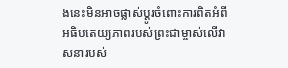ងនេះមិនអាចផ្លាស់ប្ដូរចំពោះការពិតអំពីអធិបតេយ្យភាពរបស់ព្រះជាម្ចាស់លើវាសនារបស់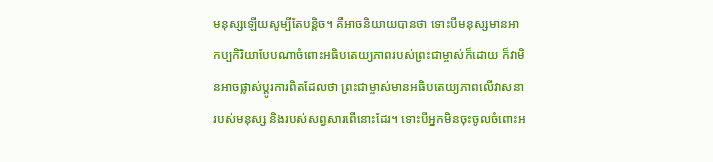មនុស្សឡើយសូម្បីតែបន្ដិច។ គឺអាចនិយាយបានថា ទោះបីមនុស្សមានអាកប្បកិរិយាបែបណាចំពោះអធិបតេយ្យភាពរបស់ព្រះជាម្ចាស់ក៏ដោយ ក៏វាមិនអាចផ្លាស់ប្ដូរការពិតដែលថា ព្រះជាម្ចាស់មានអធិបតេយ្យភាពលើវាសនារបស់មនុស្ស និងរបស់សព្វសារពើនោះដែរ។ ទោះបីអ្នកមិនចុះចូលចំពោះអ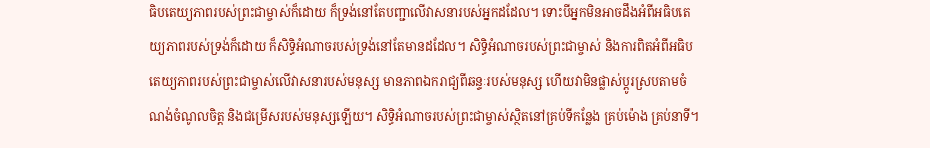ធិបតេយ្យភាពរបស់ព្រះជាម្ចាស់ក៏ដោយ ក៏ទ្រង់នៅតែបញ្ជាលើវាសនារបស់អ្នកដដែល។ ទោះបីអ្នកមិនអាចដឹងអំពីអធិបតេយ្យភាពរបស់ទ្រង់ក៏ដោយ ក៏សិទ្ធិអំណាចរបស់ទ្រង់នៅតែមានដដែល។ សិទ្ធិអំណាចរបស់ព្រះជាម្ចាស់ និងការពិតអំពីអធិបតេយ្យភាពរបស់ព្រះជាម្ចាស់លើវាសនារបស់មនុស្ស មានភាពឯករាជ្យពីឆន្ទៈរបស់មនុស្ស ហើយវាមិនផ្លាស់ប្ដូរស្របតាមចំណង់ចំណូលចិត្ត និងជម្រើសរបស់មនុស្សឡើយ។ សិទ្ធិអំណាចរបស់ព្រះជាម្ចាស់ស្ថិតនៅគ្រប់ទីកន្លែង គ្រប់ម៉ោង គ្រប់នាទី។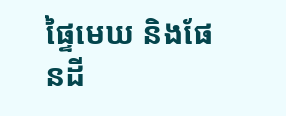ផ្ទៃមេឃ និងផែនដី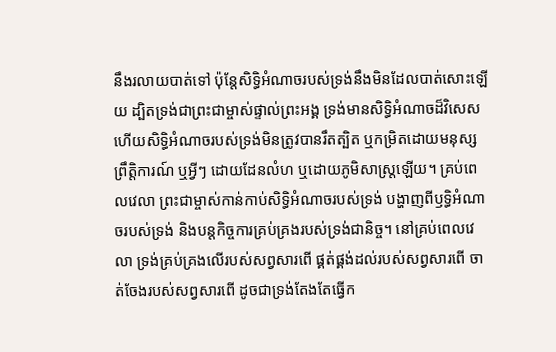នឹងរលាយបាត់ទៅ ប៉ុន្តែសិទ្ធិអំណាចរបស់ទ្រង់នឹងមិនដែលបាត់សោះឡើយ ដ្បិតទ្រង់ជាព្រះជាម្ចាស់ផ្ទាល់ព្រះអង្គ ទ្រង់មានសិទ្ធិអំណាចដ៏វិសេស ហើយសិទ្ធិអំណាចរបស់ទ្រង់មិនត្រូវបានរឹតត្បិត ឬកម្រិតដោយមនុស្ស ព្រឹត្តិការណ៍ ឬអ្វីៗ ដោយដែនលំហ ឬដោយភូមិសាស្ត្រឡើយ។ គ្រប់ពេលវេលា ព្រះជាម្ចាស់កាន់កាប់សិទ្ធិអំណាចរបស់ទ្រង់ បង្ហាញពីឫទ្ធិអំណាចរបស់ទ្រង់ និងបន្តកិច្ចការគ្រប់គ្រងរបស់ទ្រង់ជានិច្ច។ នៅគ្រប់ពេលវេលា ទ្រង់គ្រប់គ្រងលើរបស់សព្វសារពើ ផ្គត់ផ្គង់ដល់របស់សព្វសារពើ ចាត់ចែងរបស់សព្វសារពើ ដូចជាទ្រង់តែងតែធ្វើក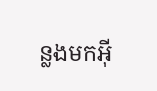ន្លងមកអ៊ី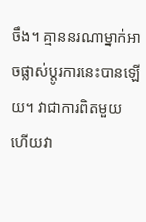ចឹង។ គ្មាននរណាម្នាក់អាចផ្លាស់ប្ដូរការនេះបានឡើយ។ វាជាការពិតមួយ ហើយវា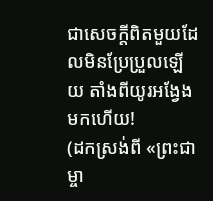ជាសេចក្តីពិតមួយដែលមិនប្រែប្រួលឡើយ តាំងពីយូរអង្វែងមកហើយ!
(ដកស្រង់ពី «ព្រះជាម្ចា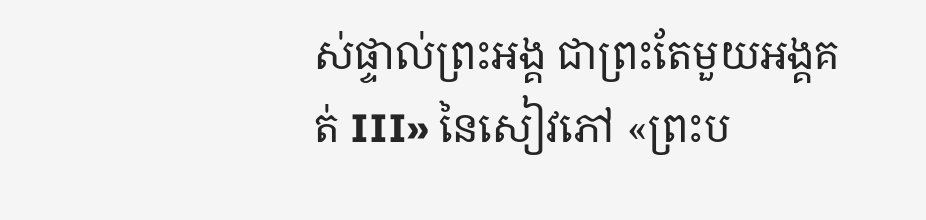ស់ផ្ទាល់ព្រះអង្គ ជាព្រះតែមួយអង្គគត់ III» នៃសៀវភៅ «ព្រះប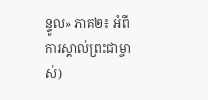ន្ទូល» ភាគ២៖ អំពីការស្គាល់ព្រះជាម្ចាស់)